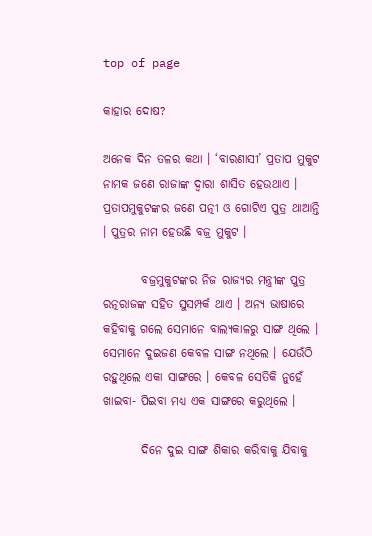top of page

କାହାର ଦୋଷ?

ଅନେକ ଦିନ ତଳର କଥା । ‘ବାରଣାସୀ’ ପ୍ରତାପ ମୁକୁଟ ନାମକ ଜଣେ ରାଜାଙ୍କ ଦ୍ୱାରା ଶାସିତ ହେଉଥାଏ । ପ୍ରତାପମୁକୁଟଙ୍କର ଜଣେ ପତ୍ନୀ ଓ ଗୋଟିଏ ପୁତ୍ର ଥାଆନ୍ତି । ପୁତ୍ରର ନାମ ହେଉଛି ବଜ୍ର ମୁକୁଟ ।

        ବଜ୍ରମୁକୁଟଙ୍କର ନିଜ ରାଜ୍ୟର ମନ୍ତ୍ରୀଙ୍କ ପୁତ୍ର ରତ୍ନରାଜଙ୍କ ସହିତ ସୁସମ୍ପର୍କ ଥାଏ । ଅନ୍ୟ ଭାଷାରେ କହିବାକୁ ଗଲେ ସେମାନେ ବାଲ୍ୟକାଳରୁ ସାଙ୍ଗ ଥିଲେ । ସେମାନେ ଦୁଇଜଣ କେବଳ ସାଙ୍ଗ ନଥିଲେ । ଯେଉଁଠି ରହୁଥିଲେ ଏକା ସାଙ୍ଗରେ । କେବଳ ସେତିକି ନୁହେଁ ଖାଇବା- ପିଇବା ମଧ୍ୟ ଏକ ସାଙ୍ଗରେ କରୁଥିଲେ ।

        ଦିନେ ଦୁଇ ସାଙ୍ଗ ଶିକାର କରିବାକୁ ଯିବାକୁ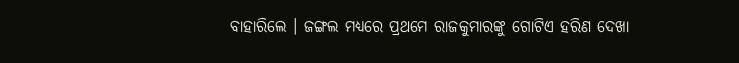ବାହାରିଲେ । ଜଙ୍ଗଲ ମଧ୍ୟରେ ପ୍ରଥମେ ରାଜକୁମାରଙ୍କୁ ଗୋଟିଏ ହରିଣ ଦେଖା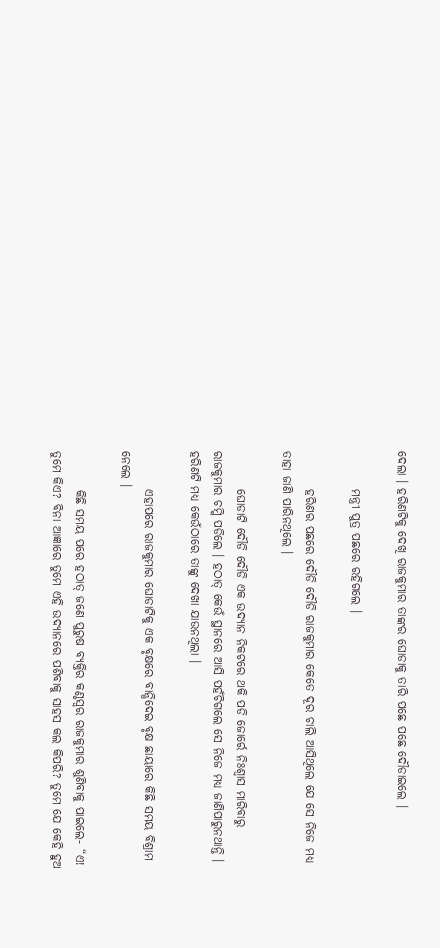ଦେଲା । ହରିଣଟିକୁ ଦେଖି ରାଜକୁମାର ତାଙ୍କର ଘୋଡାକୁ ତାରି ପଛେ ପଛେ ଦୌଡାଇଲେ ।

        ମନ୍ତ୍ରୀ ପୁତ୍ର ପଛରେ ରହିଗଲେ ।

        ହରିଣର ପଛରେ ଦୌଡି ଦୌଡି ରାଜକୁମାର କେତେ ଦୂର ଚାଲି ଆସିଥିଲେ ଯେ ସେ ନିଜେ ମଧ୍ୟ ତାହା ଜାଣି ପାରିନଥିଲେ ।

        ଘୋଡାଟି ଦୌଡି ଦୌଡି ଏକ ଉଦ୍ୟାନ ନିକଟରେ ଥକି ପଡି ଜୋର୍ରେ ନିଃଶ୍ୱାସ ମାରିବାରୁ ରାଜକୁମାର ଚମ୍କି ପଡିଲେ । ହଠାତ୍ କେଉଁ ସ୍ଥାନରେ ଆସି ପହଁଚିଗଲେ ସେ ନିଜେ ମଧ୍ୟ ଜାଣିପାରୁନଥାନ୍ତି । ହରିଣଟି ମଧ୍ୟ କେଉଁଠାରେ ତାଙ୍କୁ ଦେଖା ଯାଉନଥିଲା ।

        ଏହାପରେ ରାଜକୁମାର ଘୋଡାଟିକୁ ଏକ ବୃକ୍ଷରେ ବାନ୍ଧିଦେଇ ବୃକ୍ଷ ଛାୟାରେ କିଛି ସମୟ ବିଶ୍ରାମ ନେଲେ ।

        କିଛି ସମୟ ପରେ ହଠାତ୍ ଜଣେ ପୁରୁଷ ବ୍ୟକ୍ତିର କଣ୍ଠସ୍ୱର ରାଜକୁମାର ଶୁଣିବାକୁ ପାଇଲେ- “ଏ! ତୁମେ କିଏ? ବିନା ଆଜ୍ଞାରେ ତୁମେ ଏହି ଉଦ୍ୟାନରେ ପଶିବାକୁ ସାହସ କଲ କିପରି? ତୁମେ ଯେ କେହି ହୁଅ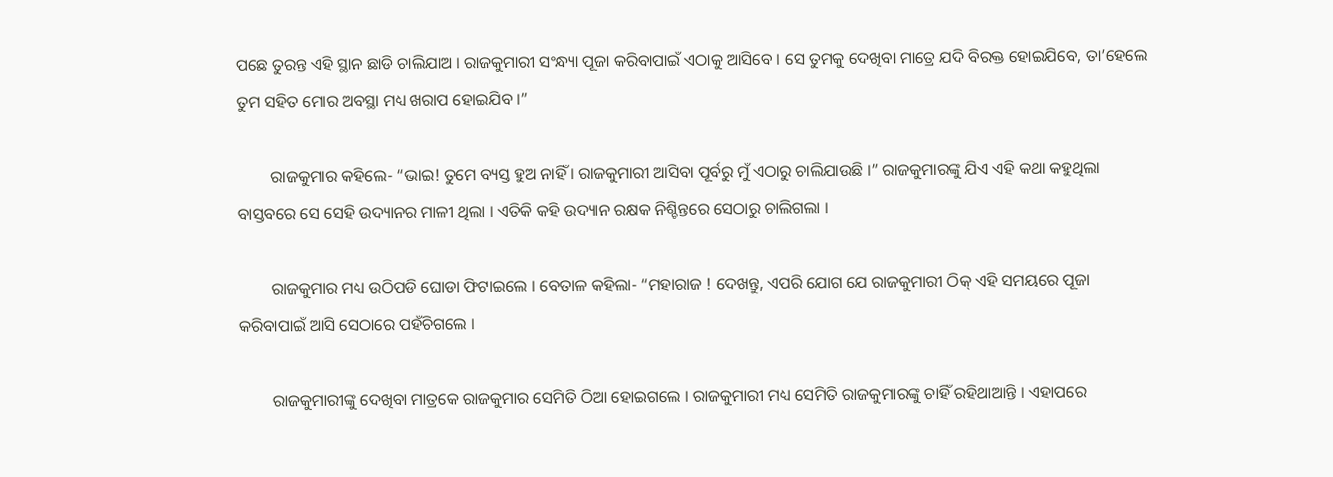ପଛେ ତୁରନ୍ତ ଏହି ସ୍ଥାନ ଛାଡି ଚାଲିଯାଅ । ରାଜକୁମାରୀ ସଂନ୍ଧ୍ୟା ପୂଜା କରିବାପାଇଁ ଏଠାକୁ ଆସିବେ । ସେ ତୁମକୁ ଦେଖିବା ମାତ୍ରେ ଯଦି ବିରକ୍ତ ହୋଇଯିବେ, ତା’ହେଲେ ତୁମ ସହିତ ମୋର ଅବସ୍ଥା ମଧ୍ୟ ଖରାପ ହୋଇଯିବ ।”

        ରାଜକୁମାର କହିଲେ- “ଭାଇ! ତୁମେ ବ୍ୟସ୍ତ ହୁଅ ନାହିଁ । ରାଜକୁମାରୀ ଆସିବା ପୂର୍ବରୁ ମୁଁ ଏଠାରୁ ଚାଲିଯାଉଛି ।” ରାଜକୁମାରଙ୍କୁ ଯିଏ ଏହି କଥା କହୁଥିଲା ବାସ୍ତବରେ ସେ ସେହି ଉଦ୍ୟାନର ମାଳୀ ଥିଲା । ଏତିକି କହି ଉଦ୍ୟାନ ରକ୍ଷକ ନିଶ୍ଚିନ୍ତରେ ସେଠାରୁ ଚାଲିଗଲା ।

        ରାଜକୁମାର ମଧ୍ୟ ଉଠିପଡି ଘୋଡା ଫିଟାଇଲେ । ବେତାଳ କହିଲା- “ମହାରାଜ ! ଦେଖନ୍ତୁ, ଏପରି ଯୋଗ ଯେ ରାଜକୁମାରୀ ଠିକ୍ ଏହି ସମୟରେ ପୂଜା କରିବାପାଇଁ ଆସି ସେଠାରେ ପହଁଚିଗଲେ ।

        ରାଜକୁମାରୀଙ୍କୁ ଦେଖିବା ମାତ୍ରକେ ରାଜକୁମାର ସେମିତି ଠିଆ ହୋଇଗଲେ । ରାଜକୁମାରୀ ମଧ୍ୟ ସେମିତି ରାଜକୁମାରଙ୍କୁ ଚାହିଁ ରହିଥାଆନ୍ତି । ଏହାପରେ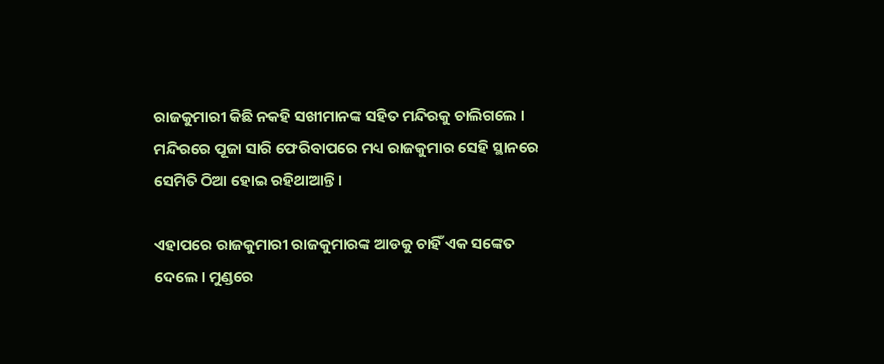ରାଜକୁମାରୀ କିଛି ନକହି ସଖୀମାନଙ୍କ ସହିତ ମନ୍ଦିରକୁ ଚାଲିଗଲେ । ମନ୍ଦିରରେ ପୂଜା ସାରି ଫେରିବାପରେ ମଧ୍ୟ ରାଜକୁମାର ସେହି ସ୍ଥାନରେ ସେମିତି ଠିଆ ହୋଇ ରହିଥାଆନ୍ତି ।

ଏହାପରେ ରାଜକୁମାରୀ ରାଜକୁମାରଙ୍କ ଆଡକୁ ଚାହିଁ ଏକ ସଙ୍କେତ ଦେଲେ । ମୁଣ୍ଡରେ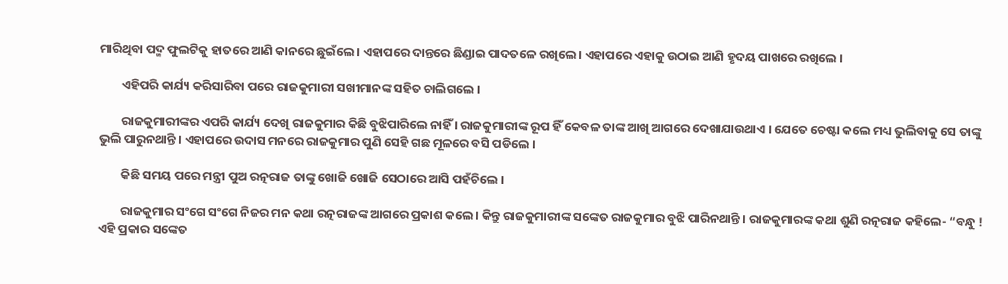ମାରିଥିବା ପଦ୍ମ ଫୁଲଟିକୁ ହାତରେ ଆଣି କାନରେ ଛୁଇଁଲେ । ଏହାପରେ ଦାନ୍ତରେ ଛିଣ୍ଡାଇ ପାଦତଳେ ରଖିଲେ । ଏହାପରେ ଏହାକୁ ଉଠାଇ ଆଣି ହୃଦୟ ପାଖରେ ରଖିଲେ ।

        ଏହିପରି କାର୍ଯ୍ୟ କରିସାରିବା ପରେ ରାଜକୁମାରୀ ସଖୀମାନଙ୍କ ସହିତ ଚାଲିଗଲେ ।

        ରାଜକୁମାରୀଙ୍କର ଏପରି କାର୍ଯ୍ୟ ଦେଖି ରାଜକୁମାର କିଛି ବୁଝିପାରିଲେ ନାହିଁ । ରାଜକୁମାରୀଙ୍କ ରୂପ ହିଁ କେବଳ ତାଙ୍କ ଆଖି ଆଗରେ ଦେଖାଯାଉଥାଏ । ଯେତେ ଚେଷ୍ଟା କଲେ ମଧ୍ୟ ଭୁଲିବାକୁ ସେ ତାଙ୍କୁ ଭୁଲି ପାରୁନଥାନ୍ତି । ଏହାପରେ ଉଦାସ ମନରେ ରାଜକୁମାର ପୁଣି ସେହି ଗଛ ମୂଳରେ ବସି ପଡିଲେ ।

        କିଛି ସମୟ ପରେ ମନ୍ତ୍ରୀ ପୁଅ ରତ୍ନରାଜ ତାଙ୍କୁ ଖୋଜି ଖୋଜି ସେଠାରେ ଆସି ପହଁଚିଲେ ।

        ରାଜକୁମାର ସଂଗେ ସଂଗେ ନିଜର ମନ କଥା ରତ୍ନରାଜଙ୍କ ଆଗରେ ପ୍ରକାଶ କଲେ । କିନ୍ତୁ ରାଜକୁମାରୀଙ୍କ ସଙ୍କେତ ରାଜକୁମାର ବୁଝି ପାରିନଥାନ୍ତି । ରାଜକୁମାରଙ୍କ କଥା ଶୁଣି ରତ୍ନରାଜ କହିଲେ- “ବନ୍ଧୁ ! ଏହି ପ୍ରକାର ସଙ୍କେତ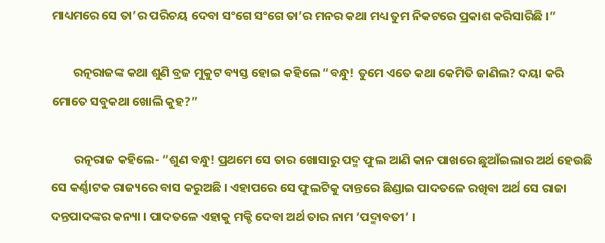ମାଧ୍ୟମରେ ସେ ତା’ର ପରିଚୟ ଦେବା ସଂଗେ ସଂଗେ ତା’ର ମନର କଥା ମଧ୍ୟ ତୁମ ନିକଟରେ ପ୍ରକାଶ କରିସାରିଛି ।”

        ରତ୍ନରାଜଙ୍କ କଥା ଶୁଣି ବ୍ରଜ ମୁକୁଟ ବ୍ୟସ୍ତ ହୋଇ କହିଲେ “ବନ୍ଧୁ! ତୁମେ ଏତେ କଥା କେମିତି ଜାଣିଲ? ଦୟା କରି ମୋତେ ସବୁକଥା ଖୋଲି କୁହ?”

        ରତ୍ନରାଜ କହିଲେ- “ଶୁଣ ବନ୍ଧୁ! ପ୍ରଥମେ ସେ ତାର ଖୋସାରୁ ପଦ୍ମ ଫୁଲ ଆଣି କାନ ପାଖରେ ଛୁଆଁଇଲାର ଅର୍ଥ ହେଉଛି ସେ କର୍ଣ୍ଣାଟକ ରାଜ୍ୟରେ ବାସ କରୁଅଛି । ଏହାପରେ ସେ ଫୁଲଟିକୁ ଦାନ୍ତରେ ଛିଣ୍ଡାଇ ପାଦତଳେ ରଖିବା ଅର୍ଥ ସେ ରାଜା ଦନ୍ତପାଦଙ୍କର କନ୍ୟା । ପାଦତଳେ ଏହାକୁ ମକ୍ଚି ଦେବା ଅର୍ଥ ତାର ନାମ ‘ପଦ୍ମାବତୀ’ ।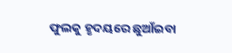ଫୁଲକୁ ହୃଦୟରେ ଛୁଆଁଇବା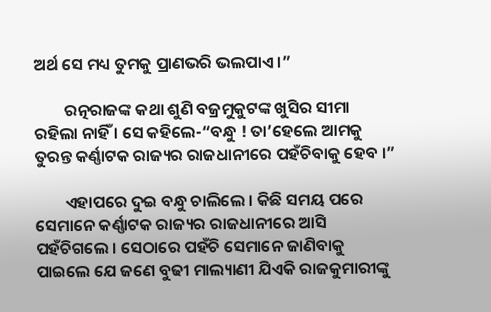ଅର୍ଥ ସେ ମଧ୍ୟ ତୁମକୁ ପ୍ରାଣଭରି ଭଲପାଏ ।”

        ରତ୍ନରାଜଙ୍କ କଥା ଶୁଣି ବଜ୍ରମୁକୁଟଙ୍କ ଖୁସିର ସୀମା ରହିଲା ନାହିଁ । ସେ କହିଲେ-“ବନ୍ଧୁ ! ତା’ହେଲେ ଆମକୁ ତୁରନ୍ତ କର୍ଣ୍ଣାଟକ ରାଜ୍ୟର ରାଜଧାନୀରେ ପହଁଚିବାକୁ ହେବ ।”

        ଏହାପରେ ଦୁଇ ବନ୍ଧୁ ଚାଲିଲେ । କିଛି ସମୟ ପରେ ସେମାନେ କର୍ଣ୍ଣାଟକ ରାଜ୍ୟର ରାଜଧାନୀରେ ଆସି ପହଁଚିଗଲେ । ସେଠାରେ ପହଁଚି ସେମାନେ ଜାଣିବାକୁ ପାଇଲେ ଯେ ଜଣେ ବୁଢୀ ମାଲ୍ୟାଣୀ ଯିଏକି ରାଜକୁମାରୀଙ୍କୁ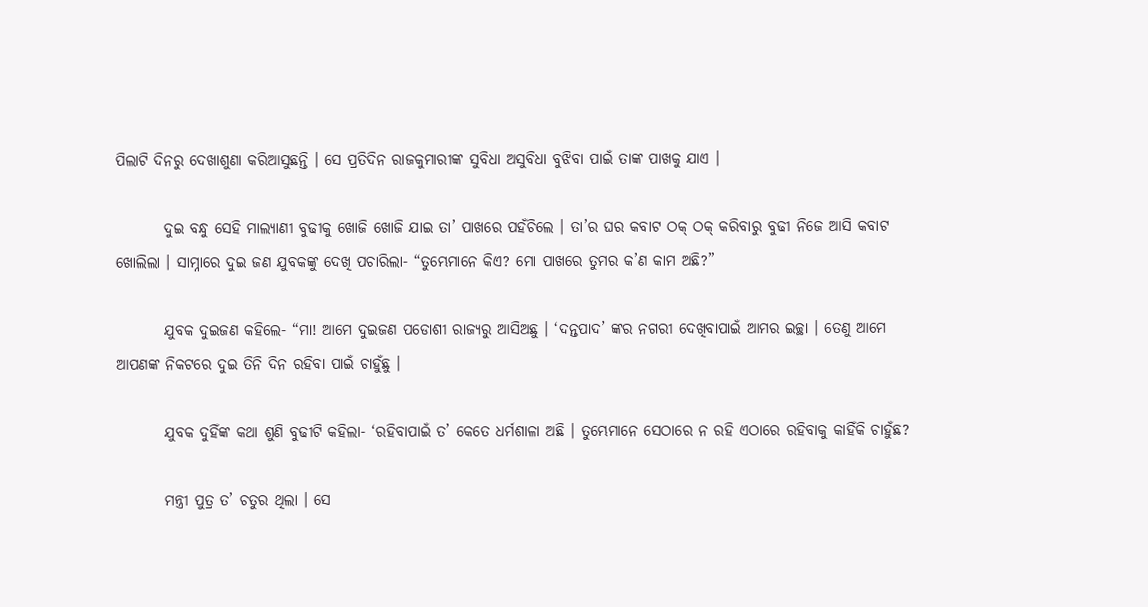ପିଲାଟି ଦିନରୁ ଦେଖାଶୁଣା କରିଆସୁଛନ୍ତି । ସେ ପ୍ରତିଦିନ ରାଜକୁମାରୀଙ୍କ ସୁବିଧା ଅସୁବିଧା ବୁଝିବା ପାଇଁ ତାଙ୍କ ପାଖକୁ ଯାଏ ।

        ଦୁଇ ବନ୍ଧୁ ସେହି ମାଲ୍ୟାଣୀ ବୁଢୀକୁ ଖୋଜି ଖୋଜି ଯାଇ ତା’ ପାଖରେ ପହଁଚିଲେ । ତା’ର ଘର କବାଟ ଠକ୍ ଠକ୍ କରିବାରୁ ବୁଢୀ ନିଜେ ଆସି କବାଟ ଖୋଲିଲା । ସାମ୍ନାରେ ଦୁଇ ଜଣ ଯୁବକଙ୍କୁ ଦେଖି ପଚାରିଲା- “ତୁମ୍ଭେମାନେ କିଏ? ମୋ ପାଖରେ ତୁମର କ’ଣ କାମ ଅଛି?”

        ଯୁବକ ଦୁଇଜଣ କହିଲେ- “ମା! ଆମେ ଦୁଇଜଣ ପଡୋଶୀ ରାଜ୍ୟରୁ ଆସିଅଛୁ । ‘ଦନ୍ତପାଦ’ ଙ୍କର ନଗରୀ ଦେଖିବାପାଇଁ ଆମର ଇଚ୍ଛା । ତେଣୁ ଆମେ ଆପଣଙ୍କ ନିକଟରେ ଦୁଇ ତିନି ଦିନ ରହିବା ପାଇଁ ଚାହୁଁଛୁ ।

        ଯୁବକ ଦୁହିଁଙ୍କ କଥା ଶୁଣି ବୁଢୀଟି କହିଲା- ‘ରହିବାପାଇଁ ତ’ କେତେ ଧର୍ମଶାଳା ଅଛି । ତୁମ୍ଭେମାନେ ସେଠାରେ ନ ରହି ଏଠାରେ ରହିବାକୁ କାହିଁକି ଚାହୁଁଛ?

        ମନ୍ତ୍ରୀ ପୁତ୍ର ତ’ ଚତୁର ଥିଲା । ସେ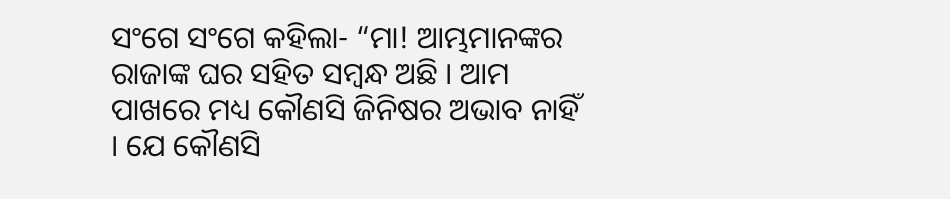ସଂଗେ ସଂଗେ କହିଲା- “ମା! ଆମ୍ଭମାନଙ୍କର ରାଜାଙ୍କ ଘର ସହିତ ସମ୍ବନ୍ଧ ଅଛି । ଆମ ପାଖରେ ମଧ୍ୟ କୌଣସି ଜିନିଷର ଅଭାବ ନାହିଁ । ଯେ କୌଣସି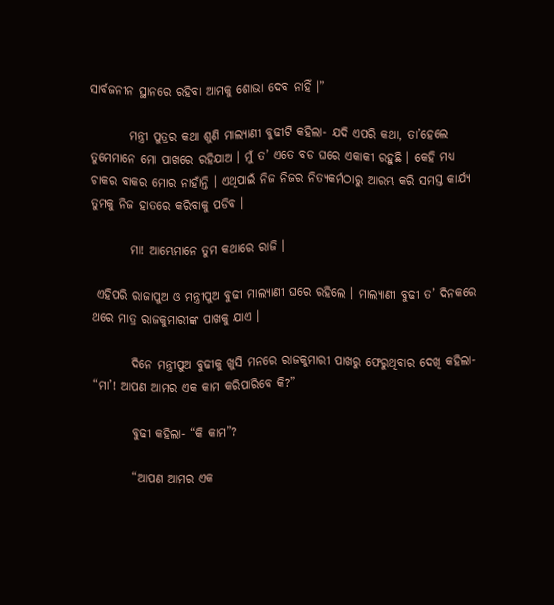ସାର୍ବଜନୀନ ସ୍ଥାନରେ ରହିବା ଆମକୁ ଶୋଭା ଦେବ ନାହିଁ ।”

        ମନ୍ତ୍ରୀ ପୁତ୍ରର କଥା ଶୁଣି ମାଲ୍ୟାଣୀ ବୁଢୀଟି କହିଲା- ଯଦି ଏପରି କଥା, ତା’ହେଲେ ତୁମେମାନେ ମୋ ପାଖରେ ରହିଯାଅ । ମୁଁ ତ’ ଏତେ ବଡ ଘରେ ଏକାକୀ ରହୁଛି । କେହି ମଧ୍ୟ ଚାକର ବାକର ମୋର ନାହାଁନ୍ତି । ଏଥିପାଇଁ ନିଜ ନିଜର ନିତ୍ୟକର୍ମଠାରୁ ଆରମ୍ଭ କରି ସମସ୍ତ କାର୍ଯ୍ୟ ତୁମକୁ ନିଜ ହାତରେ କରିବାକୁ ପଡିବ ।

        ମା! ଆମ୍ଭେମାନେ ତୁମ କଥାରେ ରାଜି ।

 ଏହିପରି ରାଜାପୁଅ ଓ ମନ୍ତ୍ରୀପୁଅ ବୁଢୀ ମାଲ୍ୟାଣୀ ଘରେ ରହିଲେ । ମାଲ୍ୟାଣୀ ବୁଢୀ ତ’ ଦିନକରେ ଥରେ ମାତ୍ର ରାଜକୁମାରୀଙ୍କ ପାଖକୁ ଯାଏ ।

        ଦିନେ ମନ୍ତ୍ରୀପୁଅ ବୁଢୀକୁ ଖୁସି ମନରେ ରାଜକୁମାରୀ ପାଖରୁ ଫେରୁଥିବାର ଦେଖି କହିଲା- “ମା’! ଆପଣ ଆମର ଏକ କାମ କରିପାରିବେ କି?”

        ବୁଢୀ କହିଲା- “କି କାମ”?

        “ଆପଣ ଆମର ଏକ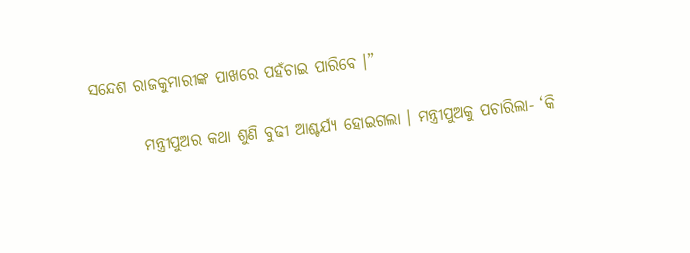ସନ୍ଦେଶ ରାଜକୁମାରୀଙ୍କ ପାଖରେ ପହଁଚାଇ ପାରିବେ ।”

        ମନ୍ତ୍ରୀପୁଅର କଥା ଶୁଣି ବୁଢୀ ଆଶ୍ଚର୍ଯ୍ୟ ହୋଇଗଲା । ମନ୍ତ୍ରୀପୁଅକୁ ପଚାରିଲା- ‘କି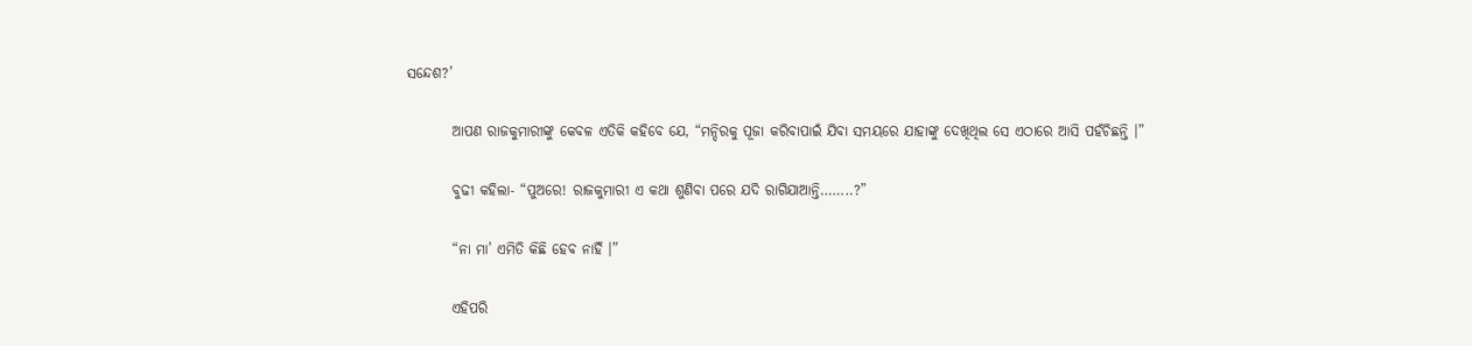ସନ୍ଦେଶ?’

        ଆପଣ ରାଜକୁମାରୀଙ୍କୁ କେବଳ ଏତିକି କହିବେ ଯେ, “ମନ୍ଦିରକୁ ପୂଜା କରିବାପାଇଁ ଯିବା ସମୟରେ ଯାହାଙ୍କୁ ଦେଖିଥିଲ ସେ ଏଠାରେ ଆସି ପହଁଚିଛନ୍ତି ।”

        ବୁଢୀ କହିଲା- “ପୁଅରେ! ରାଜକୁମାରୀ ଏ କଥା ଶୁଣିବା ପରେ ଯଦି ରାଗିଯାଆନ୍ତି……..?”

        “ନା ମା’ ଏମିତି କିଛି ହେବ ନାହିଁ ।”

        ଏହିପରି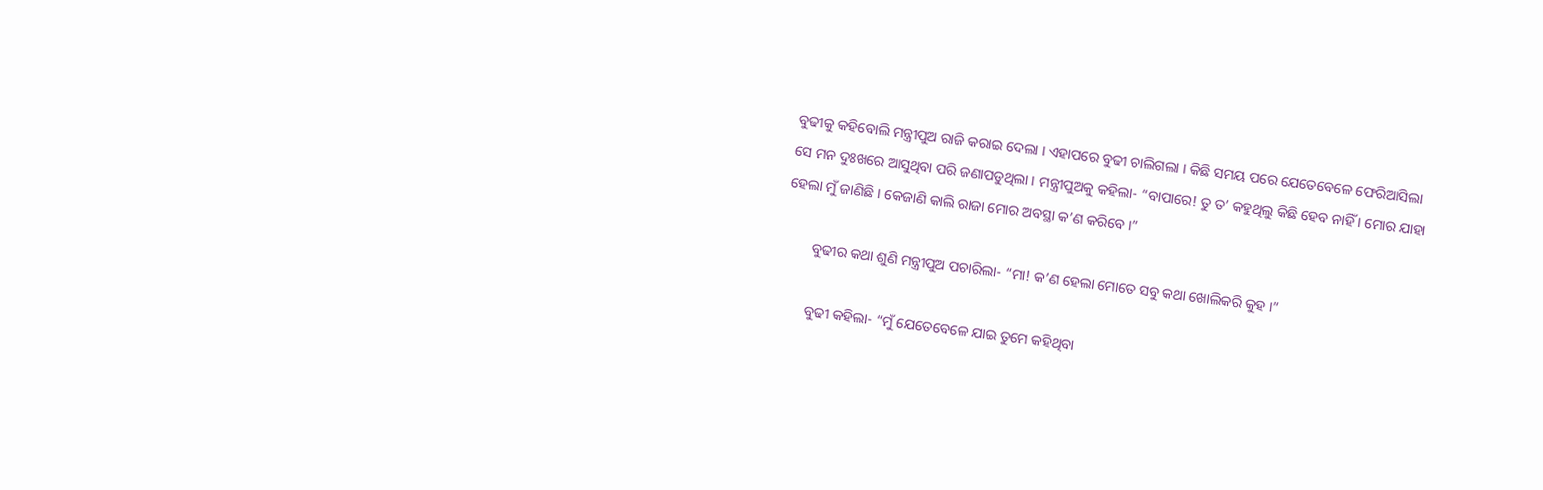ବୁଢୀକୁ କହିବୋଲି ମନ୍ତ୍ରୀପୁଅ ରାଜି କରାଇ ଦେଲା । ଏହାପରେ ବୁଢୀ ଚାଲିଗଲା । କିଛି ସମୟ ପରେ ଯେତେବେଳେ ଫେରିଆସିଲା ସେ ମନ ଦୁଃଖରେ ଆସୁଥିବା ପରି ଜଣାପଡୁଥିଲା । ମନ୍ତ୍ରୀପୁଅକୁ କହିଲା- “ବାପାରେ! ତୁ ତ’ କହୁଥିଲୁ କିଛି ହେବ ନାହିଁ । ମୋର ଯାହା ହେଲା ମୁଁ ଜାଣିଛି । କେଜାଣି କାଲି ରାଜା ମୋର ଅବସ୍ଥା କ’ଣ କରିବେ ।”

        ବୁଢୀର କଥା ଶୁଣି ମନ୍ତ୍ରୀପୁଅ ପଚାରିଲା- “ମା! କ’ଣ ହେଲା ମୋତେ ସବୁ କଥା ଖୋଲିକରି କୁହ ।”

        ବୁଢୀ କହିଲା- “ମୁଁ ଯେତେବେଳେ ଯାଇ ତୁମେ କହିଥିବା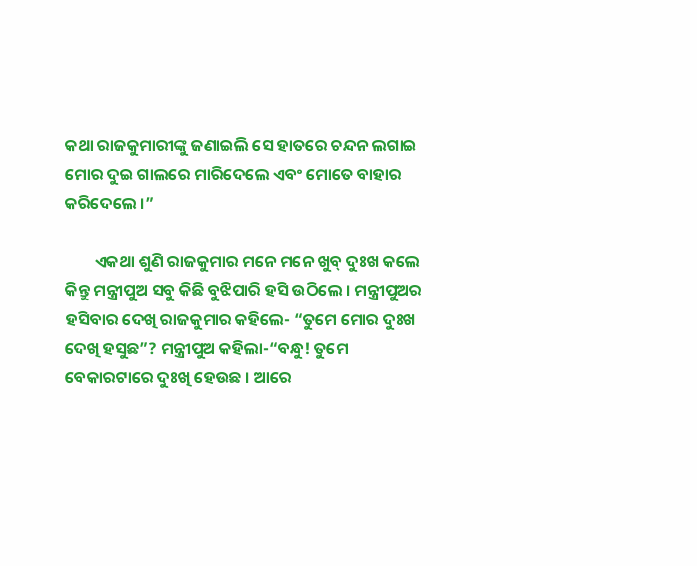କଥା ରାଜକୁମାରୀଙ୍କୁ ଜଣାଇଲି ସେ ହାତରେ ଚନ୍ଦନ ଲଗାଇ ମୋର ଦୁଇ ଗାଲରେ ମାରିଦେଲେ ଏବଂ ମୋତେ ବାହାର କରିଦେଲେ ।”

        ଏକଥା ଶୁଣି ରାଜକୁମାର ମନେ ମନେ ଖୁବ୍ ଦୁଃଖ କଲେ କିନ୍ତୁ ମନ୍ତ୍ରୀପୁଅ ସବୁ କିଛି ବୁଝିପାରି ହସି ଉଠିଲେ । ମନ୍ତ୍ରୀପୁଅର ହସିବାର ଦେଖି ରାଜକୁମାର କହିଲେ- “ତୁମେ ମୋର ଦୁଃଖ ଦେଖି ହସୁଛ”? ମନ୍ତ୍ରୀପୁଅ କହିଲା-“ବନ୍ଧୁ! ତୁମେ ବେକାରଟାରେ ଦୁଃଖି ହେଉଛ । ଆରେ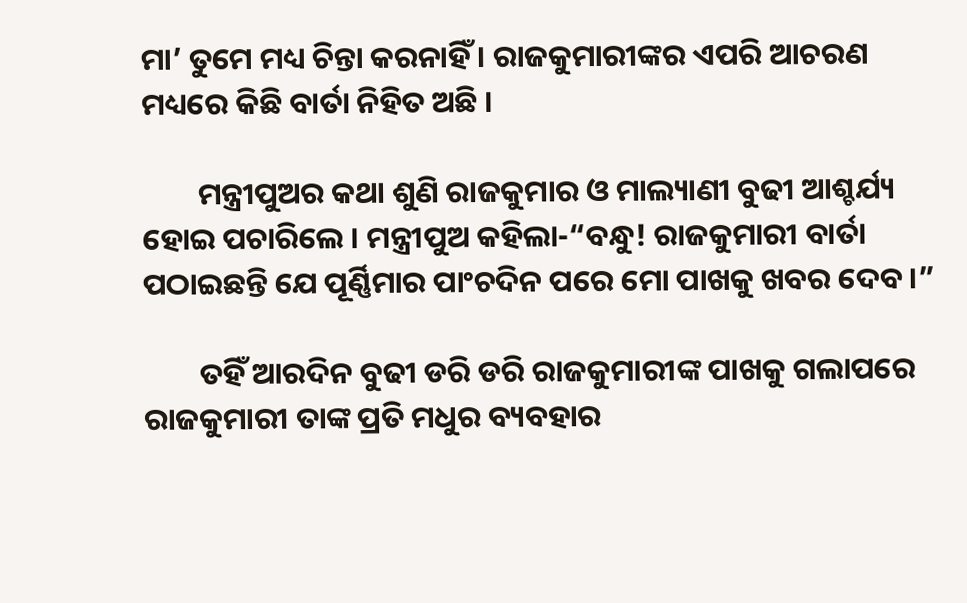ମା’ ତୁମେ ମଧ୍ୟ ଚିନ୍ତା କରନାହିଁ । ରାଜକୁମାରୀଙ୍କର ଏପରି ଆଚରଣ ମଧ୍ୟରେ କିଛି ବାର୍ତା ନିହିତ ଅଛି ।

        ମନ୍ତ୍ରୀପୁଅର କଥା ଶୁଣି ରାଜକୁମାର ଓ ମାଲ୍ୟାଣୀ ବୁଢୀ ଆଶ୍ଚର୍ଯ୍ୟ ହୋଇ ପଚାରିଲେ । ମନ୍ତ୍ରୀପୁଅ କହିଲା-“ବନ୍ଧୁ! ରାଜକୁମାରୀ ବାର୍ତା ପଠାଇଛନ୍ତି ଯେ ପୂର୍ଣ୍ଣିମାର ପାଂଚଦିନ ପରେ ମୋ ପାଖକୁ ଖବର ଦେବ ।”

        ତହିଁ ଆରଦିନ ବୁଢୀ ଡରି ଡରି ରାଜକୁମାରୀଙ୍କ ପାଖକୁ ଗଲାପରେ ରାଜକୁମାରୀ ତାଙ୍କ ପ୍ରତି ମଧୁର ବ୍ୟବହାର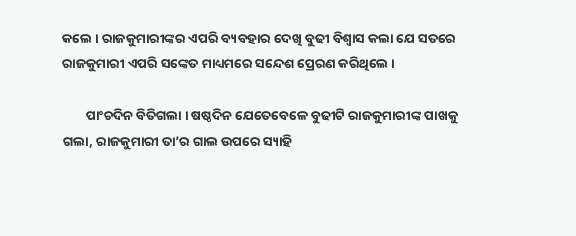କଲେ । ରାଜକୁମାରୀଙ୍କର ଏପରି ବ୍ୟବହାର ଦେଖି ବୁଢୀ ବିଶ୍ୱାସ କଲା ଯେ ସତରେ ରାଜକୁମାରୀ ଏପରି ସଙ୍କେତ ମାଧ୍ୟମରେ ସନ୍ଦେଶ ପ୍ରେରଣ କରିଥିଲେ ।

        ପାଂଚଦିନ ବିତିଗଲା । ଷଷ୍ଠଦିନ ଯେତେବେଳେ ବୁଢୀଟି ରାଜକୁମାରୀଙ୍କ ପାଖକୁ ଗଲା, ରାଜକୁମାରୀ ତା’ର ଗାଲ ଉପରେ ସ୍ୟାହି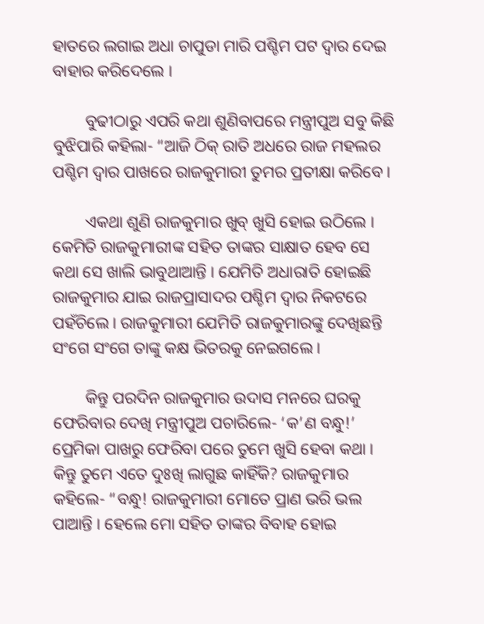ହାତରେ ଲଗାଇ ଅଧା ଚାପୁଡା ମାରି ପଶ୍ଚିମ ପଟ ଦ୍ୱାର ଦେଇ ବାହାର କରିଦେଲେ ।

        ବୁଢୀଠାରୁ ଏପରି କଥା ଶୁଣିବାପରେ ମନ୍ତ୍ରୀପୁଅ ସବୁ କିଛି ବୁଝିପାରି କହିଲା- “ଆଜି ଠିକ୍ ରାତି ଅଧରେ ରାଜ ମହଲର ପଶ୍ଚିମ ଦ୍ୱାର ପାଖରେ ରାଜକୁମାରୀ ତୁମର ପ୍ରତୀକ୍ଷା କରିବେ ।

        ଏକଥା ଶୁଣି ରାଜକୁମାର ଖୁବ୍ ଖୁସି ହୋଇ ଉଠିଲେ । କେମିତି ରାଜକୁମାରୀଙ୍କ ସହିତ ତାଙ୍କର ସାକ୍ଷାତ ହେବ ସେ କଥା ସେ ଖାଲି ଭାବୁଥାଆନ୍ତି । ଯେମିତି ଅଧାରାତି ହୋଇଛି ରାଜକୁମାର ଯାଇ ରାଜପ୍ରାସାଦର ପଶ୍ଚିମ ଦ୍ୱାର ନିକଟରେ ପହଁଚିଲେ । ରାଜକୁମାରୀ ଯେମିତି ରାଜକୁମାରଙ୍କୁ ଦେଖିଛନ୍ତି ସଂଗେ ସଂଗେ ତାଙ୍କୁ କକ୍ଷ ଭିତରକୁ ନେଇଗଲେ ।

        କିନ୍ତୁ ପରଦିନ ରାଜକୁମାର ଉଦାସ ମନରେ ଘରକୁ ଫେରିବାର ଦେଖି ମନ୍ତ୍ରୀପୁଅ ପଚାରିଲେ- ‘କ’ଣ ବନ୍ଧୁ!’ ପ୍ରେମିକା ପାଖରୁ ଫେରିବା ପରେ ତୁମେ ଖୁସି ହେବା କଥା । କିନ୍ତୁ ତୁମେ ଏତେ ଦୁଃଖି ଲାଗୁଛ କାହିଁକି? ରାଜକୁମାର କହିଲେ- “ବନ୍ଧୁ! ରାଜକୁମାରୀ ମୋତେ ପ୍ରାଣ ଭରି ଭଲ ପାଆନ୍ତି । ହେଲେ ମୋ ସହିତ ତାଙ୍କର ବିବାହ ହୋଇ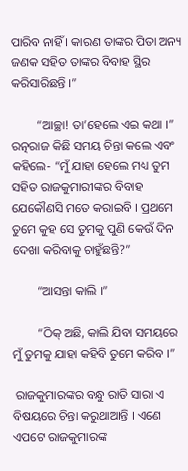ପାରିବ ନାହିଁ । କାରଣ ତାଙ୍କର ପିତା ଅନ୍ୟ ଜଣକ ସହିତ ତାଙ୍କର ବିବାହ ସ୍ଥିର କରିସାରିଛନ୍ତି ।”

        “ଆଚ୍ଛା! ତା’ହେଲେ ଏଇ କଥା ।” ରତ୍ନରାଜ କିଛି ସମୟ ଚିନ୍ତା କଲେ ଏବଂ କହିଲେ- “ମୁଁ ଯାହା ହେଲେ ମଧ୍ୟ ତୁମ ସହିତ ରାଜକୁମାରୀଙ୍କର ବିବାହ ଯେକୌଣସି ମତେ କରାଇବି । ପ୍ରଥମେ ତୁମେ କୁହ ସେ ତୁମକୁ ପୁଣି କେଉଁ ଦିନ ଦେଖା କରିବାକୁ ଚାହୁଁଛନ୍ତି?”

        “ଆସନ୍ତା କାଲି ।”

        “ଠିକ୍ ଅଛି, କାଲି ଯିବା ସମୟରେ ମୁଁ ତୁମକୁ ଯାହା କହିବି ତୁମେ କରିବ ।”

 ରାଜକୁମାରଙ୍କର ବନ୍ଧୁ ରାତି ସାରା ଏ ବିଷୟରେ ଚିନ୍ତା କରୁଥାଆନ୍ତି । ଏଣେ ଏପଟେ ରାଜକୁମାରଙ୍କ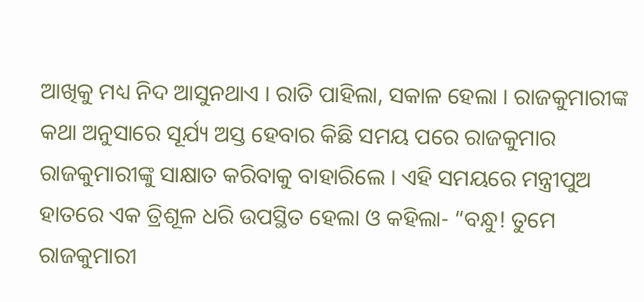ଆଖିକୁ ମଧ୍ୟ ନିଦ ଆସୁନଥାଏ । ରାତି ପାହିଲା, ସକାଳ ହେଲା । ରାଜକୁମାରୀଙ୍କ କଥା ଅନୁସାରେ ସୂର୍ଯ୍ୟ ଅସ୍ତ ହେବାର କିଛି ସମୟ ପରେ ରାଜକୁମାର ରାଜକୁମାରୀଙ୍କୁ ସାକ୍ଷାତ କରିବାକୁ ବାହାରିଲେ । ଏହି ସମୟରେ ମନ୍ତ୍ରୀପୁଅ ହାତରେ ଏକ ତ୍ରିଶୂଳ ଧରି ଉପସ୍ଥିତ ହେଲା ଓ କହିଲା- “ବନ୍ଧୁ! ତୁମେ ରାଜକୁମାରୀ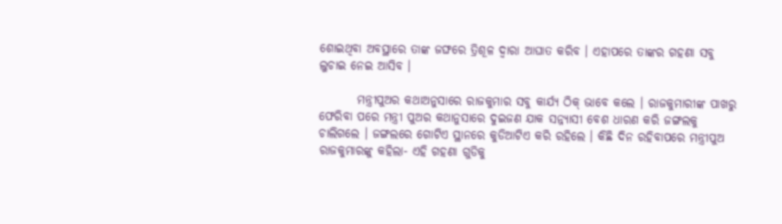ଶୋଇଥିବା ଅବସ୍ଥାରେ ତାଙ୍କ ଜଙ୍ଘରେ ତ୍ରିଶୂଳ ଦ୍ୱାରା ଆଘାତ କରିବ । ଏହାପରେ ତାଙ୍କର ଗହଣା ସବୁ ଲୁଚାଇ ନେଇ ଆସିବ ।

        ମନ୍ତ୍ରୀପୁଅର କଥାଅନୁସାରେ ରାଜକୁମାର ସବୁ କାର୍ଯ୍ୟ ଠିକ୍ ଭାବେ କଲେ । ରାଜକୁମାରୀଙ୍କ ପାଖରୁ ଫେରିବା ପରେ ମନ୍ତ୍ରୀ ପୁଅର କଥାନୁସାରେ ଦୁଇଜଣ ଯାକ ସନ୍ନ୍ୟାସୀ ବେଶ ଧାରଣ କରି ଜଙ୍ଗଲକୁ ଚାଲିଗଲେ । ଜଙ୍ଗଲରେ ଗୋଟିଏ ସ୍ଥାନରେ କୁଡିଆଟିଏ କରି ରହିଲେ । କିଛି ଦିନ ରହିବାପରେ ମନ୍ତ୍ରୀପୁଅ ରାଜକୁମାରଙ୍କୁ କହିଲା- ଏହି ଗହଣା ଗୁଡିକୁ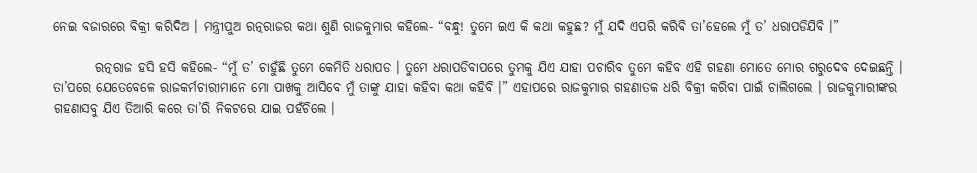ନେଇ ବଜାରରେ ବିକ୍ରୀ କରିଦିଅ । ମନ୍ତ୍ରୀପୁଅ ରତ୍ନରାଜର କଥା ଶୁଣି ରାଜକୁମାର କହିଲେ- “ବନ୍ଧୁ! ତୁମେ ଇଏ କି କଥା କହୁଛ? ମୁଁ ଯଦି ଏପରି କରିବି ତା’ହେଲେ ମୁଁ ତ’ ଧରାପଡିଯିବି ।”

        ରତ୍ନରାଜ ହସି ହସି କହିଲେ- “ମୁଁ ତ’ ଚାହୁଁଛି ତୁମେ କେମିତି ଧରାପଡ । ତୁମେ ଧରାପଡିବାପରେ ତୁମକୁ ଯିଏ ଯାହା ପଚାରିବ ତୁମେ କହିବ ଏହି ଗହଣା ମୋତେ ମୋର ଗରୁଦେବ ଦେଇଛନ୍ତି । ତା’ପରେ ଯେତେବେଳେ ରାଜକର୍ମଚାରୀମାନେ ମୋ ପାଖକୁ ଆସିବେ ମୁଁ ତାଙ୍କୁ ଯାହା କହିବା କଥା କହିବି ।” ଏହାପରେ ରାଜକୁମାର ଗହଣାତକ ଧରି ବିକ୍ରୀ କରିବା ପାଇଁ ଚାଲିଗଲେ । ରାଜକୁମାରୀଙ୍କର ଗହଣାସବୁ ଯିଏ ତିଆରି କରେ ତା’ରି ନିକଟରେ ଯାଇ ପହଁଚିଲେ ।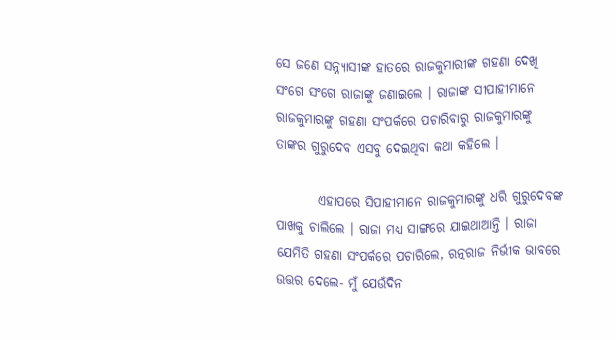ସେ ଜଣେ ସନ୍ନ୍ୟାସୀଙ୍କ ହାତରେ ରାଜକୁମାରୀଙ୍କ ଗହଣା ଦେଖି ସଂଗେ ସଂଗେ ରାଜାଙ୍କୁ ଜଣାଇଲେ । ରାଜାଙ୍କ ସୀପାହୀମାନେ ରାଜକୁମାରଙ୍କୁ ଗହଣା ସଂପର୍କରେ ପଚାରିବାରୁ ରାଜକୁମାରଙ୍କୁ ତାଙ୍କର ଗୁରୁଦେବ ଏସବୁ ଦେଇଥିବା କଥା କହିଲେ ।

        ଏହାପରେ ସିପାହୀମାନେ ରାଜକୁମାରଙ୍କୁ ଧରି ଗୁରୁଦେବଙ୍କ ପାଖକୁ ଚାଲିଲେ । ରାଜା ମଧ୍ୟ ସାଙ୍ଗରେ ଯାଇଥାଆନ୍ତି । ରାଜା ଯେମିତି ଗହଣା ସଂପର୍କରେ ପଚାରିଲେ, ରତ୍ନରାଜ ନିର୍ଭୀକ ଭାବରେ ଉତ୍ତର ଦେଲେ- ମୁଁ ଯେଉଁଦିନ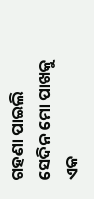ଗହଣା ପାଇଲି ସେଦିନ ମୋ ପାଖକୁ ଏକ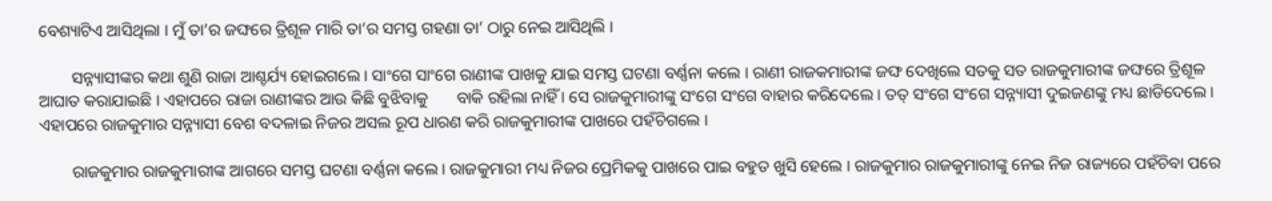ବେଶ୍ୟାଟିଏ ଆସିଥିଲା । ମୁଁ ତା’ର ଜଙ୍ଘରେ ତ୍ରିଶୂଳ ମାରି ତା’ର ସମସ୍ତ ଗହଣା ତା’ ଠାରୁ ନେଇ ଆସିଥିଲି ।

        ସନ୍ନ୍ୟାସୀଙ୍କର କଥା ଶୁଣି ରାଜା ଆଶ୍ଚର୍ଯ୍ୟ ହୋଇଗଲେ । ସାଂଗେ ସାଂଗେ ରାଣୀଙ୍କ ପାଖକୁ ଯାଇ ସମସ୍ତ ଘଟଣା ବର୍ଣ୍ଣନା କଲେ । ରାଣୀ ରାଜକମାରୀଙ୍କ ଜଙ୍ଘ ଦେଖିଲେ ସତକୁ ସତ ରାଜକୁମାରୀଙ୍କ ଜଙ୍ଘରେ ତ୍ରିଶୂଳ ଆଘାତ କରାଯାଇଛି । ଏହାପରେ ରାଜା ରାଣୀଙ୍କର ଆଉ କିଛି ବୁଝିବାକୁ       ବାକି ରହିଲା ନାହିଁ । ସେ ରାଜକୁମାରୀଙ୍କୁ ସଂଗେ ସଂଗେ ବାହାର କରିଦେଲେ । ତତ୍ ସଂଗେ ସଂଗେ ସନ୍ନ୍ୟାସୀ ଦୁଇଜଣଙ୍କୁ ମଧ୍ୟ ଛାଡିଦେଲେ । ଏହାପରେ ରାଜକୁମାର ସନ୍ନ୍ୟାସୀ ବେଶ ବଦଳାଇ ନିଜର ଅସଲ ରୂପ ଧାରଣ କରି ରାଜକୁମାରୀଙ୍କ ପାଖରେ ପହଁଚିଗଲେ ।

        ରାଜକୁମାର ରାଜକୁମାରୀଙ୍କ ଆଗରେ ସମସ୍ତ ଘଟଣା ବର୍ଣ୍ଣନା କଲେ । ରାଜକୁମାରୀ ମଧ୍ୟ ନିଜର ପ୍ରେମିକକୁ ପାଖରେ ପାଇ ବହୁତ ଖୁସି ହେଲେ । ରାଜକୁମାର ରାଜକୁମାରୀଙ୍କୁ ନେଇ ନିଜ ରାଜ୍ୟରେ ପହଁଚିବା ପରେ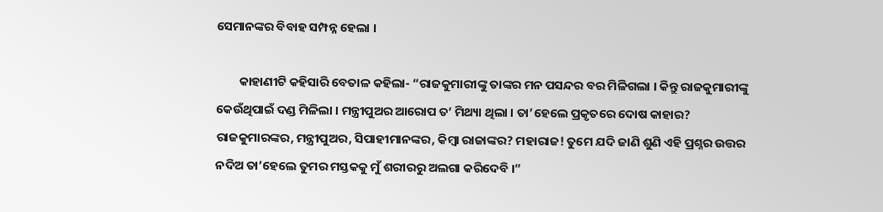ସେମାନଙ୍କର ବିବାହ ସମ୍ପନ୍ନ ହେଲା ।

        କାହାଣୀଟି କହିସାରି ବେତାଳ କହିଲା- “ରାଜକୁମାରୀଙ୍କୁ ତାଙ୍କର ମନ ପସନ୍ଦର ବର ମିଳିଗଲା । କିନ୍ତୁ ରାଜକୁମାରୀଙ୍କୁ କେଉଁଥିପାଇଁ ଦଣ୍ଡ ମିଳିଲା । ମନ୍ତ୍ରୀପୁଅର ଆରୋପ ତ’ ମିଥ୍ୟା ଥିଲା । ତା’ହେଲେ ପ୍ରକୃତରେ ଦୋଷ କାହାର? ରାଜକୁମାରଙ୍କର, ମନ୍ତ୍ରୀପୁଅର, ସିପାହୀମାନଙ୍କର, କିମ୍ବା ରାଜାଙ୍କର? ମହାରାଜ! ତୁମେ ଯଦି ଜାଣି ଶୁଣି ଏହି ପ୍ରଶ୍ନର ଉତ୍ତର ନଦିଅ ତା’ହେଲେ ତୁମର ମସ୍ତକକୁ ମୁଁ ଶରୀରରୁ ଅଲଗା କରିଦେବି ।”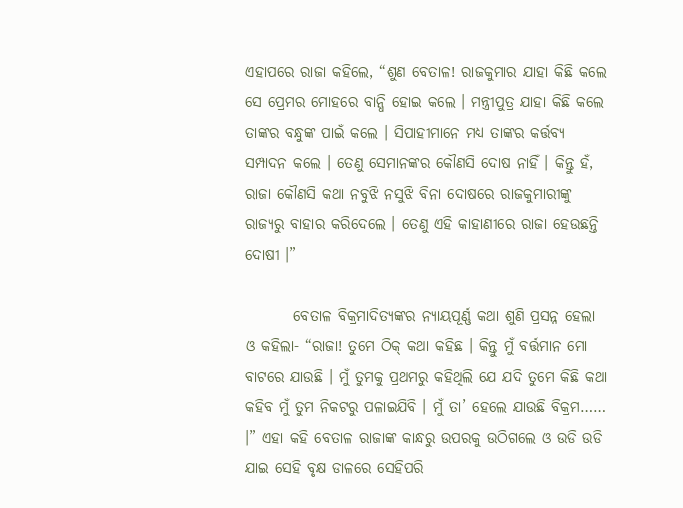ଏହାପରେ ରାଜା କହିଲେ, “ଶୁଣ ବେତାଳ! ରାଜକୁମାର ଯାହା କିଛି କଲେ ସେ ପ୍ରେମର ମୋହରେ ବାନ୍ଧି ହୋଇ କଲେ । ମନ୍ତ୍ରୀପୁତ୍ର ଯାହା କିଛି କଲେ ତାଙ୍କର ବନ୍ଧୁଙ୍କ ପାଇଁ କଲେ । ସିପାହୀମାନେ ମଧ୍ୟ ତାଙ୍କର କର୍ତ୍ତବ୍ୟ ସମ୍ପାଦନ କଲେ । ତେଣୁ ସେମାନଙ୍କର କୌଣସି ଦୋଷ ନାହିଁ । କିନ୍ତୁ ହଁ, ରାଜା କୌଣସି କଥା ନବୁଝି ନସୁଝି ବିନା ଦୋଷରେ ରାଜକୁମାରୀଙ୍କୁ ରାଜ୍ୟରୁ ବାହାର କରିଦେଲେ । ତେଣୁ ଏହି କାହାଣୀରେ ରାଜା ହେଉଛନ୍ତି ଦୋଷୀ ।”

        ବେତାଳ ବିକ୍ରମାଦିତ୍ୟଙ୍କର ନ୍ୟାୟପୂର୍ଣ୍ଣ କଥା ଶୁଣି ପ୍ରସନ୍ନ ହେଲା ଓ କହିଲା- “ରାଜା! ତୁମେ ଠିକ୍ କଥା କହିଛ । କିନ୍ତୁ ମୁଁ ବର୍ତ୍ତମାନ ମୋ ବାଟରେ ଯାଉଛି । ମୁଁ ତୁମକୁ ପ୍ରଥମରୁ କହିଥିଲି ଯେ ଯଦି ତୁମେ କିଛି କଥା କହିବ ମୁଁ ତୁମ ନିକଟରୁ ପଳାଇଯିବି । ମୁଁ ତା’ ହେଲେ ଯାଉଛି ବିକ୍ରମ…… ।” ଏହା କହି ବେତାଳ ରାଜାଙ୍କ କାନ୍ଧରୁ ଉପରକୁ ଉଠିଗଲେ ଓ ଉଡି ଉଡି ଯାଇ ସେହି ବୃକ୍ଷ ଡାଳରେ ସେହିପରି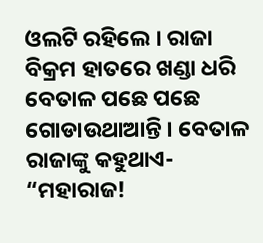ଓଲଟି ରହିଲେ । ରାଜା ବିକ୍ରମ ହାତରେ ଖଣ୍ଡା ଧରି ବେତାଳ ପଛେ ପଛେ ଗୋଡାଉଥାଆନ୍ତି । ବେତାଳ ରାଜାଙ୍କୁ କହୁଥାଏ- “ମହାରାଜ!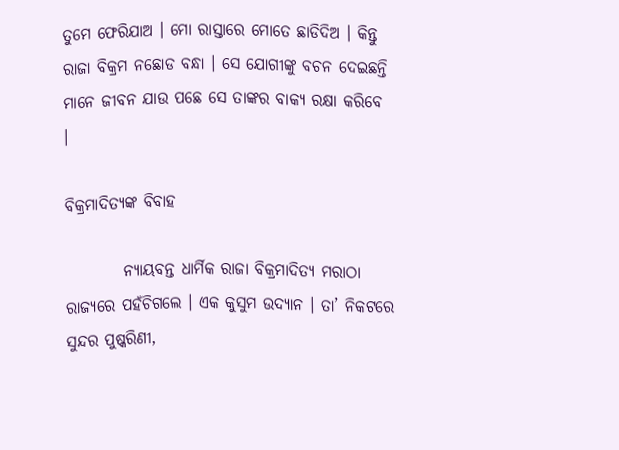ତୁମେ ଫେରିଯାଅ । ମୋ ରାସ୍ତାରେ ମୋତେ ଛାଡିଦିଅ । କିନ୍ତୁ ରାଜା ବିକ୍ରମ ନଛୋଡ ବନ୍ଧା । ସେ ଯୋଗୀଙ୍କୁ ବଚନ ଦେଇଛନ୍ତି ମାନେ ଜୀବନ ଯାଉ ପଛେ ସେ ତାଙ୍କର ବାକ୍ୟ ରକ୍ଷା କରିବେ ।

ବିକ୍ରମାଦିତ୍ୟଙ୍କ ବିବାହ

         ନ୍ୟାୟବନ୍ତ ଧାର୍ମିକ ରାଜା ବିକ୍ରମାଦିତ୍ୟ ମରାଠା ରାଜ୍ୟରେ ପହଁଚିଗଲେ । ଏକ କୁସୁମ ଉଦ୍ୟାନ । ତା’ ନିକଟରେ ସୁନ୍ଦର ପୁଷ୍କରିଣୀ,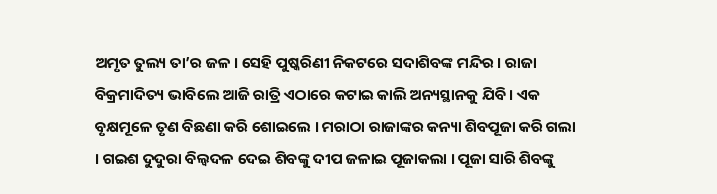ଅମୃତ ତୁଲ୍ୟ ତା’ର ଜଳ । ସେହି ପୁଷ୍କରିଣୀ ନିକଟରେ ସଦାଶିବଙ୍କ ମନ୍ଦିର । ରାଜା ବିକ୍ରମାଦିତ୍ୟ ଭାବିଲେ ଆଜି ରାତ୍ରି ଏଠାରେ କଟାଇ କାଲି ଅନ୍ୟସ୍ଥାନକୁ ଯିବି । ଏକ ବୃକ୍ଷମୂଳେ ତୃଣ ବିଛଣା କରି ଶୋଇଲେ । ମରାଠା ରାଜାଙ୍କର କନ୍ୟା ଶିବପୂଜା କରି ଗଲା । ଗଇଶ ଦୁଦୁରା ବିଲ୍ୱଦଳ ଦେଇ ଶିବଙ୍କୁ ଦୀପ ଜଳାଇ ପୂଜାକଲା । ପୂଜା ସାରି ଶିବଙ୍କୁ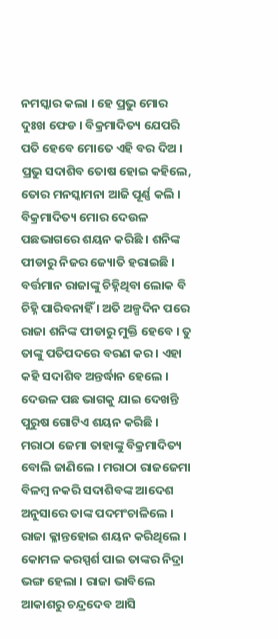ନମସ୍କାର କଲା । ହେ ପ୍ରଭୁ ମୋର ଦୁଃଖ ଫେଡ । ବିକ୍ରମାଦିତ୍ୟ ଯେପରି ପତି ହେବେ ମୋତେ ଏହି ବର ଦିଅ । ପ୍ରଭୁ ସଦାଶିବ ତୋଷ ହୋଇ କହିଲେ, ତୋର ମନସ୍କାମନା ଆଜି ପୂର୍ଣ୍ଣ କଲି । ବିକ୍ରମାଦିତ୍ୟ ମୋର ଦେଉଳ ପଛଭାଗରେ ଶୟନ କରିଛି । ଶନିଙ୍କ ପୀଡାରୁ ନିଜର ଜ୍ୟୋତି ହରାଇଛି । ବର୍ତ୍ତମାନ ରାଜାଙ୍କୁ ଚିହ୍ନିଥିବା ଲୋକ ବି ଚିହ୍ନି ପାରିବନାହିଁ । ଅତି ଅଳ୍ପଦିନ ପରେ ରାଜା ଶନିଙ୍କ ପୀଡାରୁ ମୁକ୍ତି ହେବେ । ତୁ ତାଙ୍କୁ ପତିପଦରେ ବରଣ କର । ଏହା କହି ସଦାଶିବ ଅନ୍ତର୍ଦ୍ଧାନ ହେଲେ । ଦେଉଳ ପଛ ଭାଗକୁ ଯାଇ ଦେଖନ୍ତି ପୁରୁଷ ଗୋଟିଏ ଶୟନ କରିଛି । ମରାଠା ଜେମା ତାହାଙ୍କୁ ବିକ୍ରମାଦିତ୍ୟ ବୋଲି ଜାଣିଲେ । ମରାଠା ରାଜଜେମା ବିଳମ୍ବ ନକରି ସଦାଶିବଙ୍କ ଆଦେଶ ଅନୁସାରେ ତାଙ୍କ ପଦମଂଚାଳିଲେ । ରାଜା କ୍ଳାନ୍ତହୋଇ ଶୟନ କରିଥିଲେ । କୋମଳ କରସ୍ପର୍ଶ ପାଇ ତାଙ୍କର ନିଦ୍ରା ଭଙ୍ଗ ହେଲା । ରାଜା ଭାବିଲେ ଆକାଶରୁ ଚନ୍ଦ୍ରଦେବ ଆସି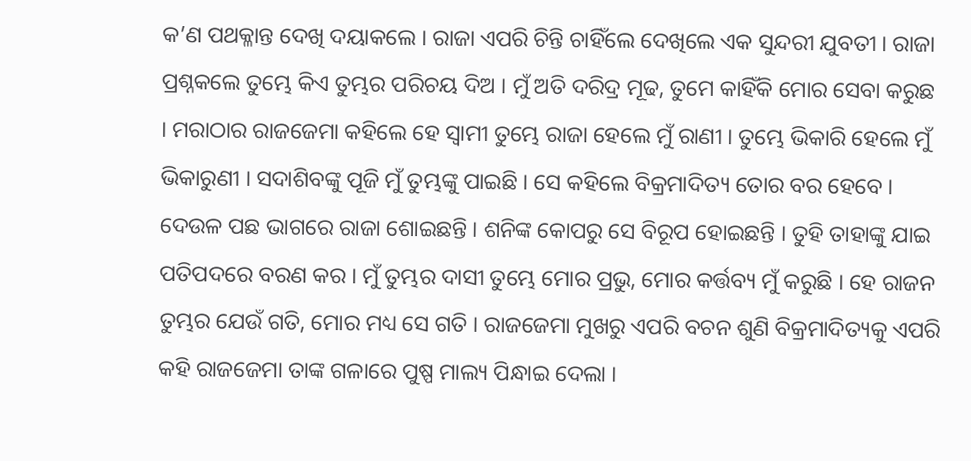କ’ଣ ପଥକ୍ଳାନ୍ତ ଦେଖି ଦୟାକଲେ । ରାଜା ଏପରି ଚିନ୍ତି ଚାହିଁଲେ ଦେଖିଲେ ଏକ ସୁନ୍ଦରୀ ଯୁବତୀ । ରାଜା ପ୍ରଶ୍ନକଲେ ତୁମ୍ଭେ କିଏ ତୁମ୍ଭର ପରିଚୟ ଦିଅ । ମୁଁ ଅତି ଦରିଦ୍ର ମୂଢ, ତୁମେ କାହିଁକି ମୋର ସେବା କରୁଛ । ମରାଠାର ରାଜଜେମା କହିଲେ ହେ ସ୍ୱାମୀ ତୁମ୍ଭେ ରାଜା ହେଲେ ମୁଁ ରାଣୀ । ତୁମ୍ଭେ ଭିକାରି ହେଲେ ମୁଁ ଭିକାରୁଣୀ । ସଦାଶିବଙ୍କୁ ପୂଜି ମୁଁ ତୁମ୍ଭଙ୍କୁ ପାଇଛି । ସେ କହିଲେ ବିକ୍ରମାଦିତ୍ୟ ତୋର ବର ହେବେ । ଦେଉଳ ପଛ ଭାଗରେ ରାଜା ଶୋଇଛନ୍ତି । ଶନିଙ୍କ କୋପରୁ ସେ ବିରୂପ ହୋଇଛନ୍ତି । ତୁହି ତାହାଙ୍କୁ ଯାଇ ପତିପଦରେ ବରଣ କର । ମୁଁ ତୁମ୍ଭର ଦାସୀ ତୁମ୍ଭେ ମୋର ପ୍ରଭୁ, ମୋର କର୍ତ୍ତବ୍ୟ ମୁଁ କରୁଛି । ହେ ରାଜନ ତୁମ୍ଭର ଯେଉଁ ଗତି, ମୋର ମଧ୍ୟ ସେ ଗତି । ରାଜଜେମା ମୁଖରୁ ଏପରି ବଚନ ଶୁଣି ବିକ୍ରମାଦିତ୍ୟକୁ ଏପରି କହି ରାଜଜେମା ତାଙ୍କ ଗଳାରେ ପୁଷ୍ପ ମାଲ୍ୟ ପିନ୍ଧାଇ ଦେଲା ।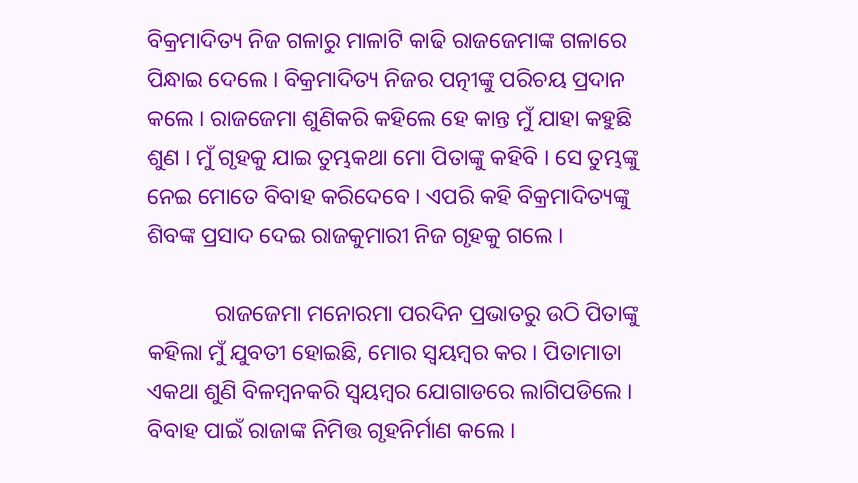ବିକ୍ରମାଦିତ୍ୟ ନିଜ ଗଳାରୁ ମାଳାଟି କାଢି ରାଜଜେମାଙ୍କ ଗଳାରେ ପିନ୍ଧାଇ ଦେଲେ । ବିକ୍ରମାଦିତ୍ୟ ନିଜର ପତ୍ନୀଙ୍କୁ ପରିଚୟ ପ୍ରଦାନ କଲେ । ରାଜଜେମା ଶୁଣିକରି କହିଲେ ହେ କାନ୍ତ ମୁଁ ଯାହା କହୁଛି ଶୁଣ । ମୁଁ ଗୃହକୁ ଯାଇ ତୁମ୍ଭକଥା ମୋ ପିତାଙ୍କୁ କହିବି । ସେ ତୁମ୍ଭଙ୍କୁ ନେଇ ମୋତେ ବିବାହ କରିଦେବେ । ଏପରି କହି ବିକ୍ରମାଦିତ୍ୟଙ୍କୁ ଶିବଙ୍କ ପ୍ରସାଦ ଦେଇ ରାଜକୁମାରୀ ନିଜ ଗୃହକୁ ଗଲେ ।

            ରାଜଜେମା ମନୋରମା ପରଦିନ ପ୍ରଭାତରୁ ଉଠି ପିତାଙ୍କୁ କହିଲା ମୁଁ ଯୁବତୀ ହୋଇଛି, ମୋର ସ୍ୱୟମ୍ବର କର । ପିତାମାତା ଏକଥା ଶୁଣି ବିଳମ୍ବନକରି ସ୍ୱୟମ୍ବର ଯୋଗାଡରେ ଲାଗିପଡିଲେ । ବିବାହ ପାଇଁ ରାଜାଙ୍କ ନିମିତ୍ତ ଗୃହନିର୍ମାଣ କଲେ ।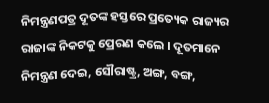ନିମନ୍ତ୍ରଣପତ୍ର ଦୂତଙ୍କ ହସ୍ତରେ ପ୍ରତ୍ୟେକ ରାଜ୍ୟର ରାଜାଙ୍କ ନିକଟକୁ ପ୍ରେରଣ କଲେ । ଦୂତମାନେ ନିମନ୍ତ୍ରଣ ଦେଇ, ସୌରାଷ୍ଟ୍ର, ଅଙ୍ଗ, ବଙ୍ଗ,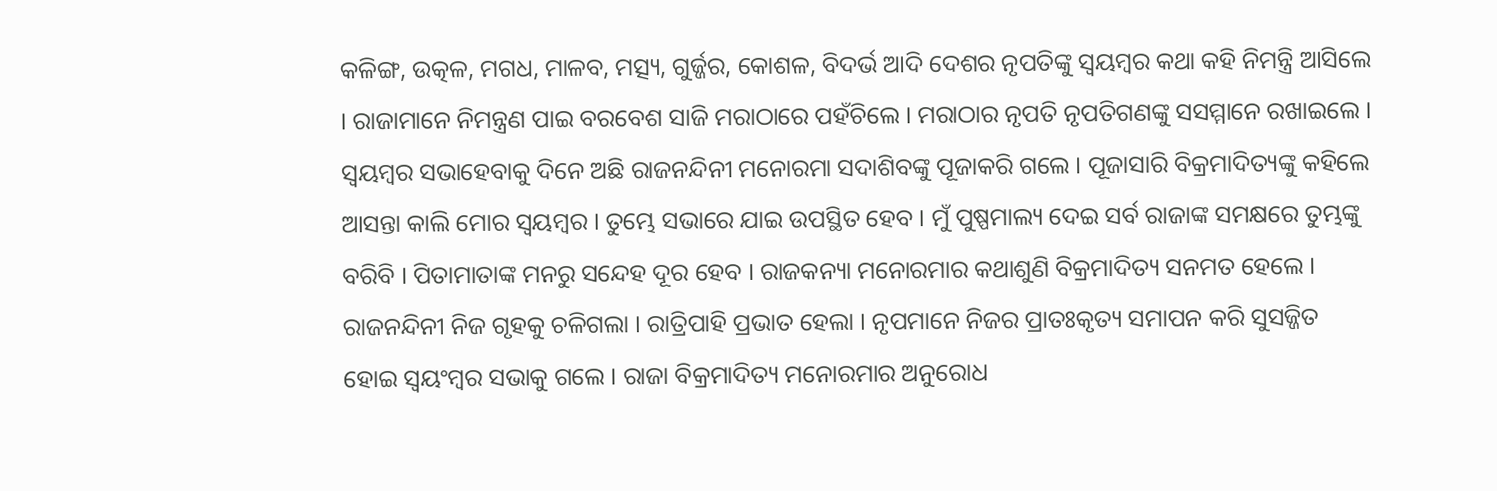କଳିଙ୍ଗ, ଉତ୍କଳ, ମଗଧ, ମାଳବ, ମତ୍ସ୍ୟ, ଗୁର୍ଜ୍ଜର, କୋଶଳ, ବିଦର୍ଭ ଆଦି ଦେଶର ନୃପତିଙ୍କୁ ସ୍ୱୟମ୍ବର କଥା କହି ନିମନ୍ତ୍ରି ଆସିଲେ । ରାଜାମାନେ ନିମନ୍ତ୍ରଣ ପାଇ ବରବେଶ ସାଜି ମରାଠାରେ ପହଁଚିଲେ । ମରାଠାର ନୃପତି ନୃପତିଗଣଙ୍କୁ ସସମ୍ମାନେ ରଖାଇଲେ । ସ୍ୱୟମ୍ବର ସଭାହେବାକୁ ଦିନେ ଅଛି ରାଜନନ୍ଦିନୀ ମନୋରମା ସଦାଶିବଙ୍କୁ ପୂଜାକରି ଗଲେ । ପୂଜାସାରି ବିକ୍ରମାଦିତ୍ୟଙ୍କୁ କହିଲେ ଆସନ୍ତା କାଲି ମୋର ସ୍ୱୟମ୍ବର । ତୁମ୍ଭେ ସଭାରେ ଯାଇ ଉପସ୍ଥିତ ହେବ । ମୁଁ ପୁଷ୍ପମାଲ୍ୟ ଦେଇ ସର୍ବ ରାଜାଙ୍କ ସମକ୍ଷରେ ତୁମ୍ଭଙ୍କୁ ବରିବି । ପିତାମାତାଙ୍କ ମନରୁ ସନ୍ଦେହ ଦୂର ହେବ । ରାଜକନ୍ୟା ମନୋରମାର କଥାଶୁଣି ବିକ୍ରମାଦିତ୍ୟ ସନମତ ହେଲେ । ରାଜନନ୍ଦିନୀ ନିଜ ଗୃହକୁ ଚଳିଗଲା । ରାତ୍ରିପାହି ପ୍ରଭାତ ହେଲା । ନୃପମାନେ ନିଜର ପ୍ରାତଃକୃତ୍ୟ ସମାପନ କରି ସୁସଜ୍ଜିତ ହୋଇ ସ୍ୱୟଂମ୍ବର ସଭାକୁ ଗଲେ । ରାଜା ବିକ୍ରମାଦିତ୍ୟ ମନୋରମାର ଅନୁରୋଧ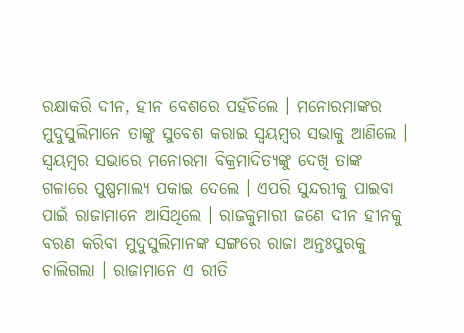ରକ୍ଷାକରି ଦୀନ, ହୀନ ବେଶରେ ପହଁଚିଲେ । ମନୋରମାଙ୍କର ମୁଦୁସୁଲିମାନେ ତାଙ୍କୁ ସୁବେଶ କରାଇ ସ୍ୱୟମ୍ବର ସଭାକୁ ଆଣିଲେ । ସ୍ୱୟମ୍ବର ସଭାରେ ମନୋରମା ବିକ୍ରମାଦିତ୍ୟଙ୍କୁ ଦେଖି ତାଙ୍କ ଗଳାରେ ପୁଷ୍ପମାଲ୍ୟ ପକାଇ ଦେଲେ । ଏପରି ସୁନ୍ଦରୀକୁ ପାଇବା ପାଇଁ ରାଜାମାନେ ଆସିଥିଲେ । ରାଜକୁମାରୀ ଜଣେ ଦୀନ ହୀନକୁ ବରଣ କରିବା ମୁଦୁସୁଲିମାନଙ୍କ ସଙ୍ଗରେ ରାଜା ଅନ୍ତଃପୁରକୁ ଚାଲିଗଲା । ରାଜାମାନେ ଏ ରୀତି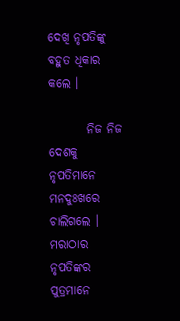ଦେଖି ନୃପତିଙ୍କୁ ବହୁତ ଧିକାର କଲେ ।

        ନିଜ ନିଜ ଦେଶକୁ ନୃପତିମାନେ ମନଦୁଃଖରେ ଚାଲିଗଲେ । ମରାଠାର ନୃପତିଙ୍କର ପୁତ୍ରମାନେ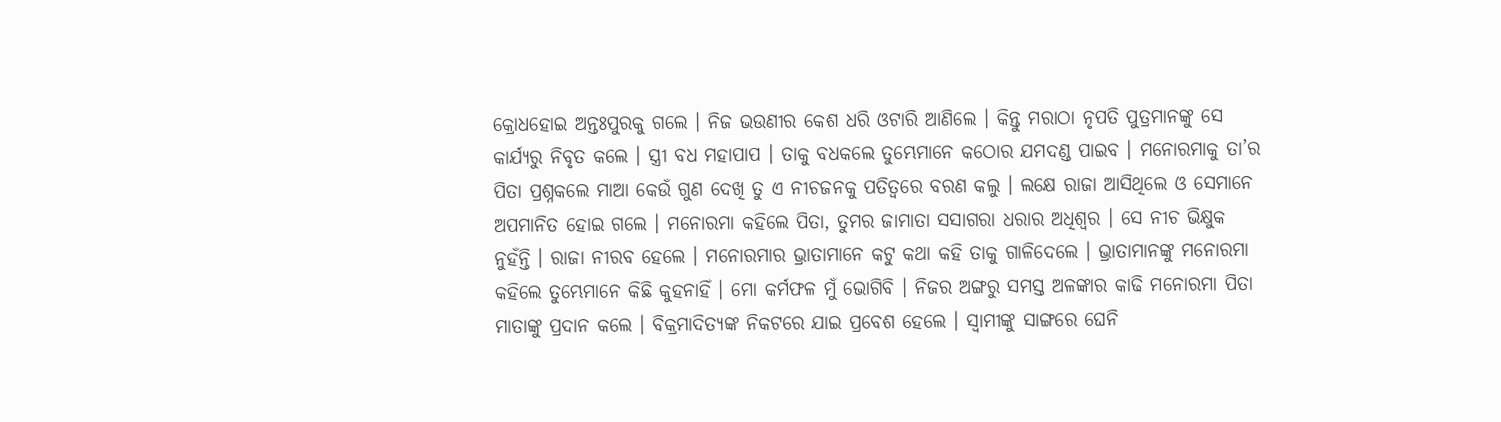କ୍ରୋଧହୋଇ ଅନ୍ତଃପୁରକୁ ଗଲେ । ନିଜ ଭଉଣୀର କେଶ ଧରି ଓଟାରି ଆଣିଲେ । କିନ୍ତୁ ମରାଠା ନୃପତି ପୁତ୍ରମାନଙ୍କୁ ସେ କାର୍ଯ୍ୟରୁ ନିବୃତ କଲେ । ସ୍ତ୍ରୀ ବଧ ମହାପାପ । ତାକୁ ବଧକଲେ ତୁମ୍ଭେମାନେ କଠୋର ଯମଦଣ୍ଡ ପାଇବ । ମନୋରମାକୁ ତା’ର ପିତା ପ୍ରଶ୍ନକଲେ ମାଆ କେଉଁ ଗୁଣ ଦେଖି ତୁ ଏ ନୀଚଜନକୁ ପତିତ୍ୱରେ ବରଣ କଲୁ । ଲକ୍ଷେ ରାଜା ଆସିଥିଲେ ଓ ସେମାନେ ଅପମାନିତ ହୋଇ ଗଲେ । ମନୋରମା କହିଲେ ପିତା, ତୁମର ଜାମାତା ସସାଗରା ଧରାର ଅଧିଶ୍ୱର । ସେ ନୀଚ ଭିକ୍ଷୁକ ନୁହଁନ୍ତି । ରାଜା ନୀରବ ହେଲେ । ମନୋରମାର ଭ୍ରାତାମାନେ କଟୁ କଥା କହି ତାକୁ ଗାଳିଦେଲେ । ଭ୍ରାତାମାନଙ୍କୁ ମନୋରମା କହିଲେ ତୁମ୍ଭେମାନେ କିଛି କୁହନାହିଁ । ମୋ କର୍ମଫଳ ମୁଁ ଭୋଗିବି । ନିଜର ଅଙ୍ଗରୁ ସମସ୍ତ ଅଳଙ୍କାର କାଢି ମନୋରମା ପିତା ମାତାଙ୍କୁ ପ୍ରଦାନ କଲେ । ବିକ୍ରମାଦିତ୍ୟଙ୍କ ନିକଟରେ ଯାଇ ପ୍ରବେଶ ହେଲେ । ସ୍ୱାମୀଙ୍କୁ ସାଙ୍ଗରେ ଘେନି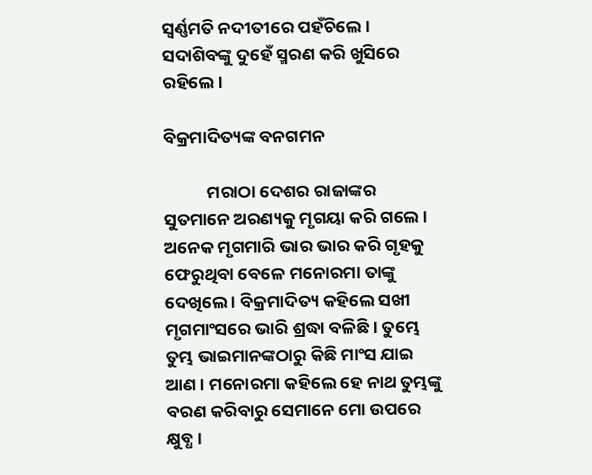ସ୍ୱର୍ଣ୍ଣମତି ନଦୀତୀରେ ପହଁଚିଲେ । ସଦାଶିବଙ୍କୁ ଦୁହେଁ ସ୍ମରଣ କରି ଖୁସିରେ ରହିଲେ ।

ବିକ୍ରମାଦିତ୍ୟଙ୍କ ବନଗମନ

           ମରାଠା ଦେଶର ରାଜାଙ୍କର ସୁତମାନେ ଅରଣ୍ୟକୁ ମୃଗୟା କରି ଗଲେ । ଅନେକ ମୃଗମାରି ଭାର ଭାର କରି ଗୃହକୁ ଫେରୁଥିବା ବେଳେ ମନୋରମା ତାଙ୍କୁ ଦେଖିଲେ । ବିକ୍ରମାଦିତ୍ୟ କହିଲେ ସଖୀ ମୃଗମାଂସରେ ଭାରି ଶ୍ରଦ୍ଧା ବଳିଛି । ତୁମ୍ଭେ ତୁମ୍ଭ ଭାଇମାନଙ୍କଠାରୁ କିଛି ମାଂସ ଯାଇ ଆଣ । ମନୋରମା କହିଲେ ହେ ନାଥ ତୁମ୍ଭଙ୍କୁ ବରଣ କରିବାରୁ ସେମାନେ ମୋ ଉପରେ କ୍ଷୁବ୍ଧ ।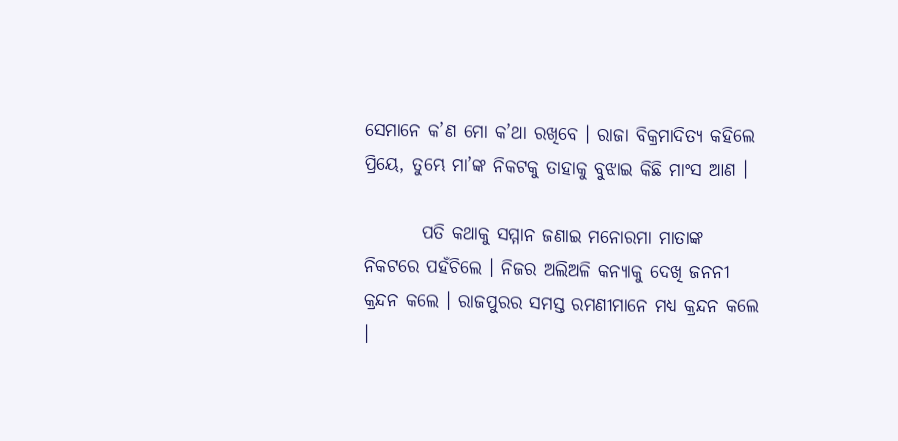ସେମାନେ କ’ଣ ମୋ କ’ଥା ରଖିବେ । ରାଜା ବିକ୍ରମାଦିତ୍ୟ କହିଲେ ପ୍ରିୟେ, ତୁମ୍ଭେ ମା’ଙ୍କ ନିକଟକୁ ତାହାକୁ ବୁଝାଇ କିଛି ମାଂସ ଆଣ ।

        ପତି କଥାକୁ ସମ୍ମାନ ଜଣାଇ ମନୋରମା ମାତାଙ୍କ ନିକଟରେ ପହଁଚିଲେ । ନିଜର ଅଲିଅଳି କନ୍ୟାକୁ ଦେଖି ଜନନୀ କ୍ରନ୍ଦନ କଲେ । ରାଜପୁରର ସମସ୍ତ ରମଣୀମାନେ ମଧ୍ୟ କ୍ରନ୍ଦନ କଲେ ।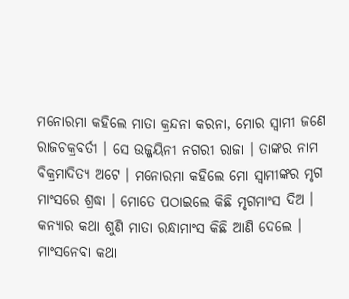ମନୋରମା କହିଲେ ମାତା କ୍ରନ୍ଦନା କରନା, ମୋର ସ୍ୱାମୀ ଜଣେ ରାଜଚକ୍ରବର୍ତୀ । ସେ ଉଜ୍ଜୟିନୀ ନଗରୀ ରାଜା । ତାଙ୍କର ନାମ ବିକ୍ରମାଦିତ୍ୟ ଅଟେ । ମନୋରମା କହିଲେ ମୋ ସ୍ୱାମୀଙ୍କର ମୃଗ ମାଂସରେ ଶ୍ରଦ୍ଧା । ମୋତେ ପଠାଇଲେ କିଛି ମୃଗମାଂସ ଦିଅ । କନ୍ୟାର କଥା ଶୁଣି ମାତା ରନ୍ଧାମାଂସ କିଛି ଆଣି ଦେଲେ । ମାଂସନେବା କଥା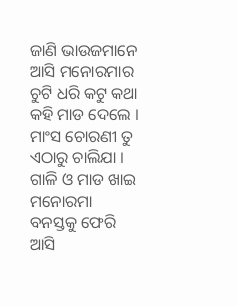ଜାଣି ଭାଉଜମାନେ ଆସି ମନୋରମାର ଚୁଟି ଧରି କଟୁ କଥା କହି ମାଡ ଦେଲେ । ମାଂସ ଚୋରଣୀ ତୁ ଏଠାରୁ ଚାଲିଯା । ଗାଳି ଓ ମାଡ ଖାଇ ମନୋରମା ବନସ୍ତକୁ ଫେରି ଆସି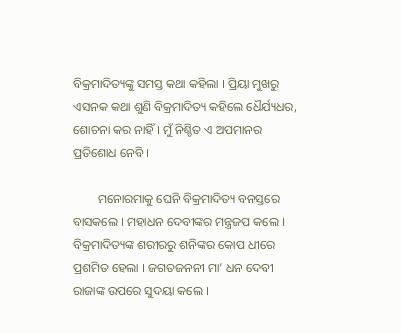ବିକ୍ରମାଦିତ୍ୟଙ୍କୁ ସମସ୍ତ କଥା କହିଲା । ପ୍ରିୟା ମୁଖରୁ ଏସନକ କଥା ଶୁଣି ବିକ୍ରମାଦିତ୍ୟ କହିଲେ ଧୈର୍ଯ୍ୟଧର, ଶୋଚନା କର ନାହିଁ । ମୁଁ ନିଶ୍ଚିତ ଏ ଅପମାନର ପ୍ରତିଶୋଧ ନେବି ।

        ମନୋରମାକୁ ଘେନି ବିକ୍ରମାଦିତ୍ୟ ବନସ୍ତରେ ବାସକଲେ । ମହାଧନ ଦେବୀଙ୍କର ମନ୍ତ୍ରଜପ କଲେ । ବିକ୍ରମାଦିତ୍ୟଙ୍କ ଶରୀରରୁ ଶନିଙ୍କର କୋପ ଧୀରେ ପ୍ରଶମିତ ହେଲା । ଜଗତଜନନୀ ମା’ ଧନ ଦେବୀ ରାଜାଙ୍କ ଉପରେ ସୁଦୟା କଲେ ।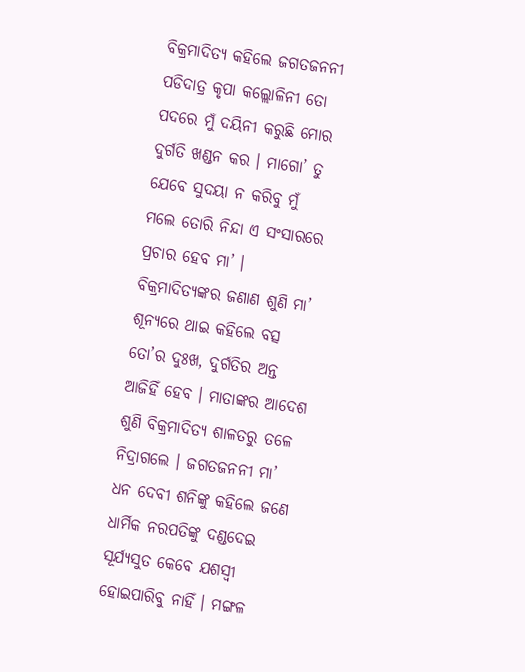ବିକ୍ରମାଦିତ୍ୟ କହିଲେ ଜଗତଜନନୀ ପଡିଦାତ୍ର କୃପା କଲ୍ଲୋଳିନୀ ତୋ ପଦରେ ମୁଁ ଦୟିନୀ କରୁଛି ମୋର ଦୁର୍ଗତି ଖଣ୍ଡନ କର । ମାଗୋ’ ତୁ ଯେବେ ସୁଦୟା ନ କରିବୁ ମୁଁ ମଲେ ତୋରି ନିନ୍ଦା ଏ ସଂସାରରେ ପ୍ରଚାର ହେବ ମା’ । ବିକ୍ରମାଦିତ୍ୟଙ୍କର ଜଣାଣ ଶୁଣି ମା’ ଶୂନ୍ୟରେ ଥାଇ କହିଲେ ବତ୍ସ ତୋ’ର ଦୁଃଖ, ଦୁର୍ଗତିର ଅନ୍ତ ଆଜିହିଁ ହେବ । ମାତାଙ୍କର ଆଦେଶ ଶୁଣି ବିକ୍ରମାଦିତ୍ୟ ଶାଳତରୁ ତଳେ ନିଦ୍ରାଗଲେ । ଜଗତଜନନୀ ମା’ ଧନ ଦେବୀ ଶନିଙ୍କୁ କହିଲେ ଜଣେ ଧାର୍ମିକ ନରପତିଙ୍କୁ ଦଣ୍ଡଦେଇ ସୂର୍ଯ୍ୟସୁତ କେବେ ଯଶସ୍ୱୀ ହୋଇପାରିବୁ ନାହିଁ । ମଙ୍ଗଳ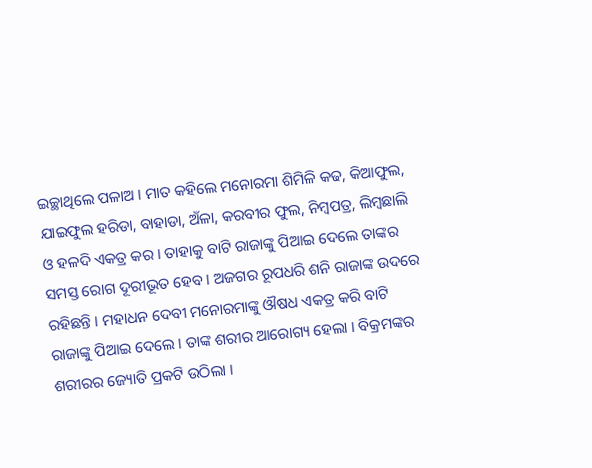ଇଚ୍ଛାଥିଲେ ପଳାଅ । ମାତ କହିଲେ ମନୋରମା ଶିମିଳି କଢ, କିଆଫୁଲ, ଯାଇଫୁଲ ହରିଡା, ବାହାଡା, ଅଁଳା, କରବୀର ଫୁଲ, ନିମ୍ବପତ୍ର, ଲିମ୍ବଛାଲି ଓ ହଳଦି ଏକତ୍ର କର । ତାହାକୁ ବାଟି ରାଜାଙ୍କୁ ପିଆଇ ଦେଲେ ତାଙ୍କର ସମସ୍ତ ରୋଗ ଦୂରୀଭୂତ ହେବ । ଅଜଗର ରୂପଧରି ଶନି ରାଜାଙ୍କ ଉଦରେ ରହିଛନ୍ତି । ମହାଧନ ଦେବୀ ମନୋରମାଙ୍କୁ ଔଷଧ ଏକତ୍ର କରି ବାଟି ରାଜାଙ୍କୁ ପିଆଇ ଦେଲେ । ତାଙ୍କ ଶରୀର ଆରୋଗ୍ୟ ହେଲା । ବିକ୍ରମଙ୍କର ଶରୀରର ଜ୍ୟୋତି ପ୍ରକଟି ଉଠିଲା ।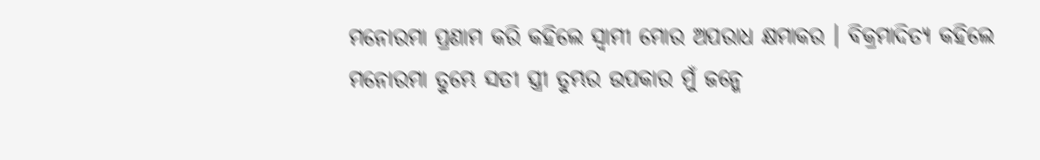ମନୋରମା ପ୍ରଣାମ କରି କହିଲେ ସ୍ୱାମୀ ମୋର ଅପରାଧ କ୍ଷମାକର । ବିକ୍ରମାଦିତ୍ୟ କହିଲେ ମନୋରମା ତୁମ୍ଭେ ସତୀ ସ୍ତ୍ରୀ ତୁମ୍ଭର ଉପକାର ମୁଁ ଜନ୍ମେ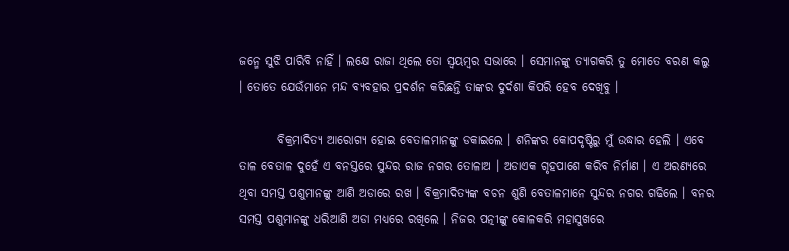ଜନ୍ମେ ସୁଝି ପାରିବି ନାହିଁ । ଲକ୍ଷେ ରାଜା ଥିଲେ ତୋ ସ୍ୱୟମ୍ବର ସଭାରେ । ସେମାନଙ୍କୁ ତ୍ୟାଗକରି ତୁ ମୋତେ ବରଣ କଲୁ । ତୋତେ ଯେଉଁମାନେ ମନ୍ଦ ବ୍ୟବହାର ପ୍ରଦର୍ଶନ କରିଛନ୍ତି ତାଙ୍କର ଦୁର୍ଦଶା କିପରି ହେବ ଦେଖିବୁ ।

        ବିକ୍ରମାଦିତ୍ୟ ଆରୋଗ୍ୟ ହୋଇ ବେତାଳମାନଙ୍କୁ ଡକାଇଲେ । ଶନିଙ୍କର କୋପଦୃଷ୍ଟିରୁ ମୁଁ ଉଦ୍ଧାର ହେଲି । ଏବେ ତାଳ ବେତାଳ ଦୁହେଁ ଏ ବନସ୍ତରେ ସୁନ୍ଦର ରାଜ ନଗର ତୋଳାଅ । ଅଡାଏକ ଗୃହପାଶେ କରିବ ନିର୍ମାଣ । ଏ ଅରଣ୍ୟରେ ଥିବା ସମସ୍ତ ପଶୁମାନଙ୍କୁ ଆଣି ଅଡାରେ ରଖ । ବିକ୍ରମାଦିତ୍ୟଙ୍କ ବଚନ ଶୁଣି ବେତାଳମାନେ ସୁନ୍ଦର ନଗର ଗଢିଲେ । ବନର ସମସ୍ତ ପଶୁମାନଙ୍କୁ ଧରିଆଣି ଅଡା ମଧ୍ୟରେ ରଖିଲେ । ନିଜର ପତ୍ନୀଙ୍କୁ କୋଳକରି ମହାସୁଖରେ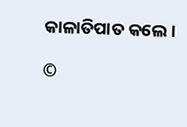କାଳାତିପାତ କଲେ ।

©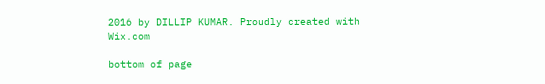2016 by DILLIP KUMAR. Proudly created with Wix.com

bottom of page